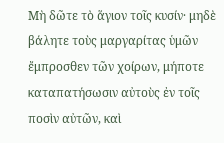Μὴ δῶτε τὸ ἅγιον τοῖς κυσίν· μηδὲ βάλητε τοὺς μαργαρίτας ὑμῶν ἔμπροσθεν τῶν χοίρων, μήποτε καταπατήσωσιν αὐτοὺς ἐν τοῖς ποσὶν αὐτῶν, καὶ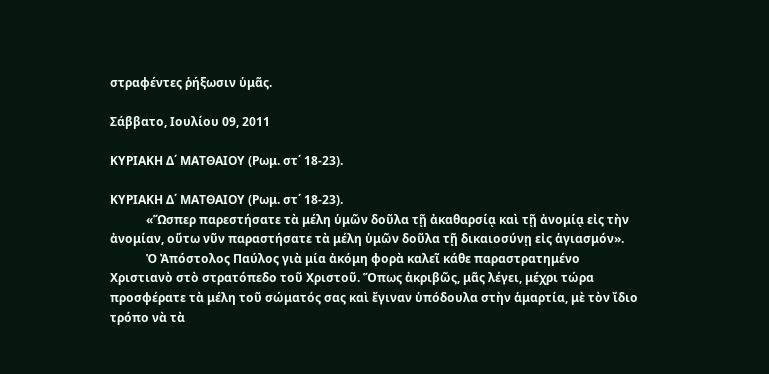στραφέντες ῥήξωσιν ὑμᾶς.

Σάββατο, Ιουλίου 09, 2011

ΚΥΡΙΑΚΗ Δ΄ ΜΑΤΘΑΙΟΥ (Ρωμ. στ΄ 18-23).

ΚΥΡΙΑΚΗ Δ΄ ΜΑΤΘΑΙΟΥ (Ρωμ. στ΄ 18-23).
            «Ὥσπερ παρεστήσατε τὰ μέλη ὑμῶν δοῦλα τῇ ἀκαθαρσίᾳ καὶ τῇ ἀνομίᾳ εἰς τὴν ἀνομίαν, οὕτω νῦν παραστήσατε τὰ μέλη ὑμῶν δοῦλα τῇ δικαιοσύνῃ εἰς ἁγιασμόν».
            Ὁ Ἀπόστολος Παύλος γιὰ μία ἀκόμη φορὰ καλεῖ κάθε παραστρατημένο Χριστιανὸ στὸ στρατόπεδο τοῦ Χριστοῦ. Ὅπως ἀκριβῶς, μᾶς λέγει, μέχρι τώρα προσφέρατε τὰ μέλη τοῦ σώματός σας καὶ ἔγιναν ὑπόδουλα στὴν ἁμαρτία, μὲ τὸν ἴδιο τρόπο νὰ τὰ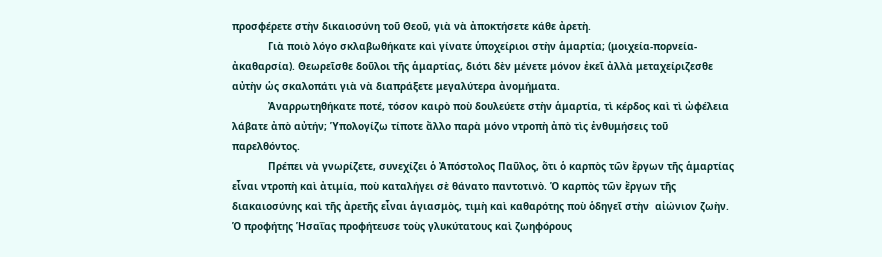προσφέρετε στὴν δικαιοσύνη τοῦ Θεοῦ, γιὰ νὰ ἀποκτήσετε κάθε ἀρετὴ.
            Γιὰ ποιὸ λόγο σκλαβωθήκατε καὶ γίνατε ὑποχείριοι στὴν ἁμαρτία; (μοιχεία-πορνεία-ἀκαθαρσία). Θεωρεῖσθε δοῦλοι τῆς ἁμαρτίας, διότι δὲν μένετε μόνον ἐκεῖ ἀλλὰ μεταχείριζεσθε αὐτὴν ὡς σκαλοπάτι γιὰ νὰ διαπράξετε μεγαλύτερα ἀνομήματα.
            Ἀναρρωτηθήκατε ποτέ, τόσον καιρὸ ποὺ δουλεύετε στὴν ἁμαρτία, τὶ κέρδος καὶ τὶ ὠφέλεια λάβατε ἀπὸ αὐτήν; Ὑπολογίζω τίποτε ἄλλο παρὰ μόνο ντροπὴ ἀπὸ τὶς ἐνθυμήσεις τοῦ παρελθόντος.
            Πρέπει νὰ γνωρίζετε, συνεχίζει ὁ Ἀπόστολος Παῦλος, ὅτι ὁ καρπὸς τῶν ἔργων τῆς ἁμαρτίας εἶναι ντροπὴ καὶ ἀτιμία, ποὺ καταλήγει σὲ θάνατο παντοτινὸ. Ὁ καρπὸς τῶν ἔργων τῆς διακαιοσύνης καὶ τῆς ἀρετῆς εἶναι ἁγιασμὸς, τιμὴ καὶ καθαρότης ποὺ ὁδηγεῖ στὴν  αἰώνιον ζωὴν. Ὁ προφήτης Ἡσαΐας προφήτευσε τοὺς γλυκύτατους καὶ ζωηφόρους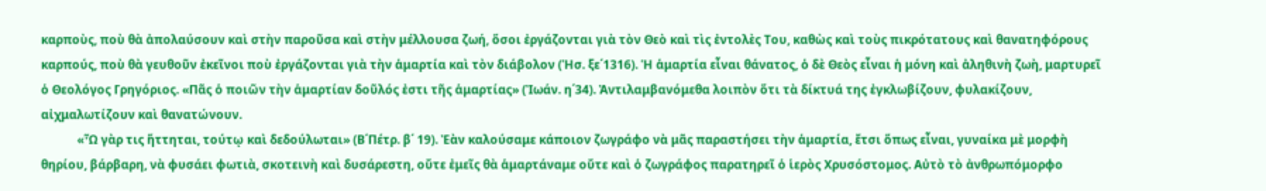καρποὺς, ποὺ θὰ ἀπολαύσουν καὶ στὴν παροῦσα καὶ στὴν μέλλουσα ζωή, ὅσοι ἐργάζονται γιὰ τὸν Θεὸ καὶ τὶς ἐντολὲς Του, καθὼς καὶ τοὺς πικρότατους καὶ θανατηφόρους καρπούς, ποὺ θὰ γευθοῦν ἐκεῖνοι ποὺ ἐργάζονται γιὰ τὴν ἁμαρτία καὶ τὸν διάβολον (Ἡσ. ξε΄1316). Ἡ ἁμαρτία εἶναι θάνατος, ὁ δὲ Θεὸς εἶναι ἡ μόνη καὶ ἀληθινὴ ζωὴ, μαρτυρεῖ ὁ Θεολόγος Γρηγόριος. «Πᾶς ὁ ποιῶν τὴν ἁμαρτίαν δοῦλός ἐστι τῆς ἁμαρτίας» (Ἰωάν. η΄34). Ἀντιλαμβανόμεθα λοιπὸν ὅτι τὰ δίκτυά της ἐγκλωβίζουν, φυλακίζουν, αἰχμαλωτίζουν καὶ θανατώνουν.
            «Ὧ γὰρ τις ἥττηται, τούτῳ καὶ δεδούλωται» (Β΄Πέτρ. β΄ 19). Ἐὰν καλούσαμε κάποιον ζωγράφο νὰ μᾶς παραστήσει τὴν ἁμαρτία, ἔτσι ὅπως εἶναι, γυναίκα μὲ μορφὴ θηρίου, βάρβαρη, νὰ φυσάει φωτιὰ, σκοτεινὴ καὶ δυσάρεστη, οὔτε ἐμεῖς θὰ ἁμαρτάναμε οὔτε καὶ ὁ ζωγράφος παρατηρεῖ ὁ ἱερὸς Χρυσόστομος. Αὐτὸ τὸ ἀνθρωπόμορφο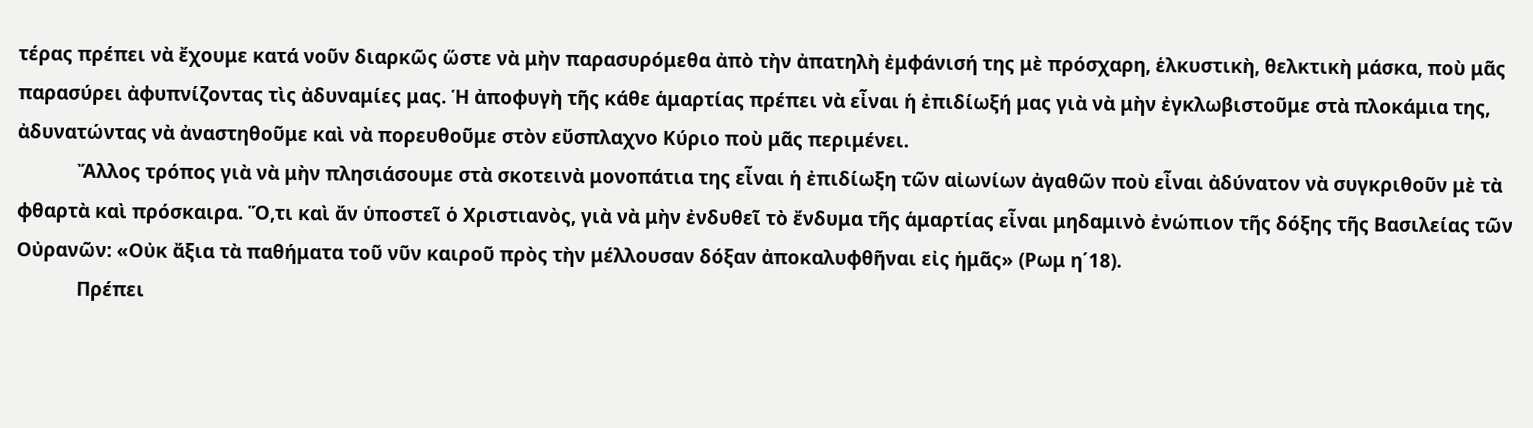τέρας πρέπει νὰ ἔχουμε κατά νοῦν διαρκῶς ὥστε νὰ μὴν παρασυρόμεθα ἀπὸ τὴν ἀπατηλὴ ἐμφάνισή της μὲ πρόσχαρη, ἑλκυστικὴ, θελκτικὴ μάσκα, ποὺ μᾶς παρασύρει ἀφυπνίζοντας τὶς ἀδυναμίες μας. Ἡ ἀποφυγὴ τῆς κάθε ἁμαρτίας πρέπει νὰ εἶναι ἡ ἐπιδίωξή μας γιὰ νὰ μὴν ἐγκλωβιστοῦμε στὰ πλοκάμια της, ἀδυνατώντας νὰ ἀναστηθοῦμε καὶ νὰ πορευθοῦμε στὸν εὔσπλαχνο Κύριο ποὺ μᾶς περιμένει.
            Ἄλλος τρόπος γιὰ νὰ μὴν πλησιάσουμε στὰ σκοτεινὰ μονοπάτια της εἶναι ἡ ἐπιδίωξη τῶν αἰωνίων ἀγαθῶν ποὺ εἶναι ἀδύνατον νὰ συγκριθοῦν μὲ τὰ φθαρτὰ καὶ πρόσκαιρα. Ὅ,τι καὶ ἄν ὑποστεῖ ὁ Χριστιανὸς, γιὰ νὰ μὴν ἐνδυθεῖ τὸ ἔνδυμα τῆς ἁμαρτίας εἶναι μηδαμινὸ ἐνώπιον τῆς δόξης τῆς Βασιλείας τῶν Οὐρανῶν: «Οὐκ ἄξια τὰ παθήματα τοῦ νῦν καιροῦ πρὸς τὴν μέλλουσαν δόξαν ἀποκαλυφθῆναι εἰς ἡμᾶς» (Ρωμ η΄18).
            Πρέπει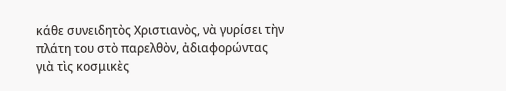κάθε συνειδητὸς Χριστιανὸς, νὰ γυρίσει τὴν πλάτη του στὸ παρελθὸν, ἀδιαφορώντας γιὰ τὶς κοσμικὲς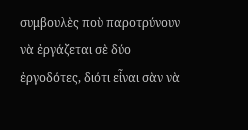συμβουλὲς ποὺ παροτρύνουν νὰ ἐργάζεται σὲ δύο ἐργοδότες, διότι εἶναι σὰν νὰ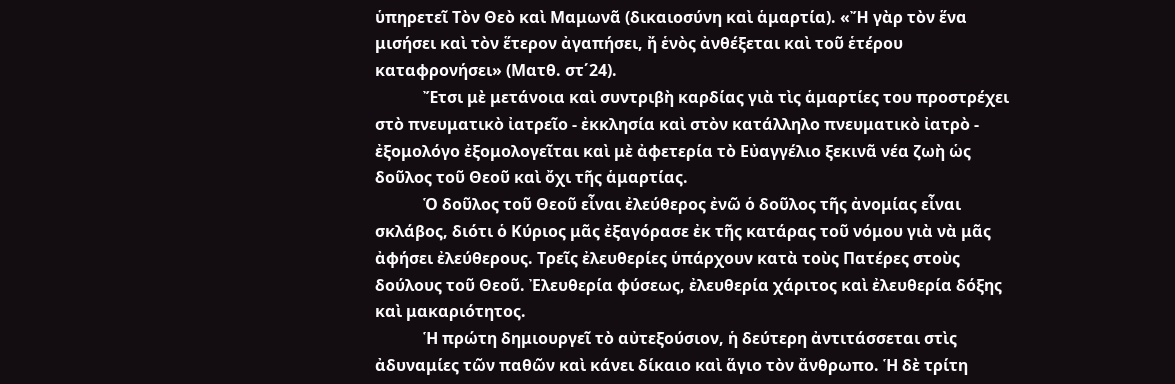ὑπηρετεῖ Τὸν Θεὸ καὶ Μαμωνᾶ (δικαιοσύνη καὶ ἁμαρτία). «Ἤ γὰρ τὸν ἕνα μισήσει καὶ τὸν ἕτερον ἀγαπήσει, ἤ ἑνὸς ἀνθέξεται καὶ τοῦ ἑτέρου καταφρονήσει» (Ματθ. στ΄24).
            Ἔτσι μὲ μετάνοια καὶ συντριβὴ καρδίας γιὰ τὶς ἁμαρτίες του προστρέχει στὸ πνευματικὸ ἰατρεῖο - ἐκκλησία καὶ στὸν κατάλληλο πνευματικὸ ἰατρὸ - ἐξομολόγο ἐξομολογεῖται καὶ μὲ ἀφετερία τὸ Εὐαγγέλιο ξεκινᾶ νέα ζωὴ ὡς δοῦλος τοῦ Θεοῦ καὶ ὄχι τῆς ἁμαρτίας.
            Ὁ δοῦλος τοῦ Θεοῦ εἶναι ἐλεύθερος ἐνῶ ὁ δοῦλος τῆς ἀνομίας εἶναι σκλάβος, διότι ὁ Κύριος μᾶς ἐξαγόρασε ἐκ τῆς κατάρας τοῦ νόμου γιὰ νὰ μᾶς ἀφήσει ἐλεύθερους. Τρεῖς ἐλευθερίες ὑπάρχουν κατὰ τοὺς Πατέρες στοὺς δούλους τοῦ Θεοῦ. Ἐλευθερία φύσεως, ἐλευθερία χάριτος καὶ ἐλευθερία δόξης καὶ μακαριότητος.
            Ἡ πρώτη δημιουργεῖ τὸ αὐτεξούσιον, ἡ δεύτερη ἀντιτάσσεται στὶς ἀδυναμίες τῶν παθῶν καὶ κάνει δίκαιο καὶ ἅγιο τὸν ἄνθρωπο. Ἡ δὲ τρίτη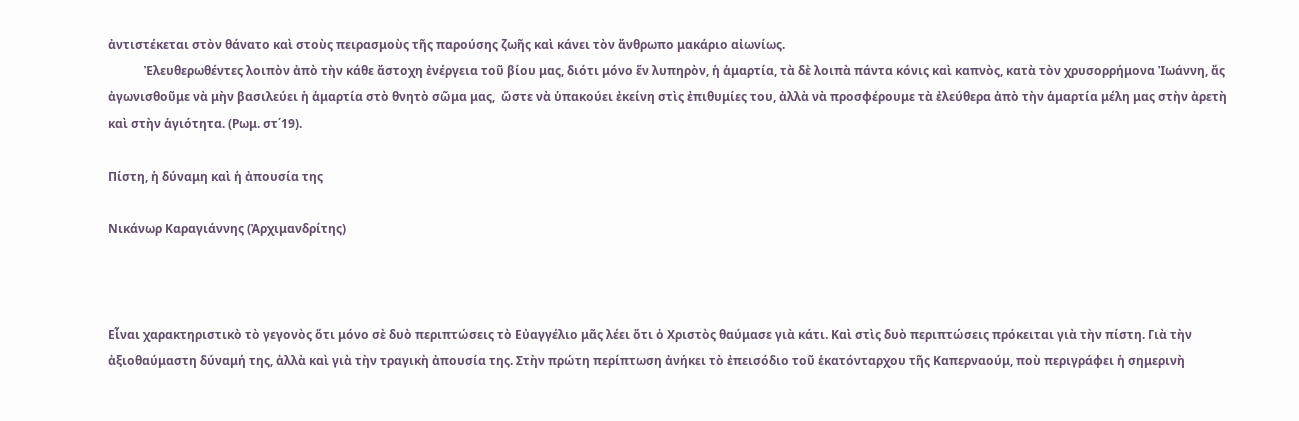ἀντιστέκεται στὸν θάνατο καὶ στοὺς πειρασμοὺς τῆς παρούσης ζωῆς καὶ κάνει τὸν ἄνθρωπο μακάριο αἰωνίως.
            Ἐλευθερωθέντες λοιπὸν ἀπὸ τὴν κάθε ἄστοχη ἐνέργεια τοῦ βίου μας, διότι μόνο ἕν λυπηρὸν, ἡ ἁμαρτία, τὰ δὲ λοιπὰ πάντα κόνις καὶ καπνὸς, κατὰ τὸν χρυσορρήμονα Ἰωάννη, ἄς ἀγωνισθοῦμε νὰ μὴν βασιλεύει ἡ ἁμαρτία στὸ θνητὸ σῶμα μας,  ὥστε νὰ ὑπακούει ἐκείνη στὶς ἐπιθυμίες του, ἀλλὰ νὰ προσφέρουμε τὰ ἐλεύθερα ἀπὸ τὴν ἁμαρτία μέλη μας στὴν ἀρετὴ καὶ στὴν ἁγιότητα. (Ρωμ. στ΄19).

Πίστη, ἡ δύναμη καὶ ἡ ἀπουσία της

Νικάνωρ Καραγιάννης (Ἀρχιμανδρίτης)



Εἶναι χαρακτηριστικὸ τὸ γεγονὸς ὅτι μόνο σὲ δυὸ περιπτώσεις τὸ Εὐαγγέλιο μᾶς λέει ὅτι ὁ Χριστὸς θαύμασε γιὰ κάτι. Καὶ στὶς δυὸ περιπτώσεις πρόκειται γιὰ τὴν πίστη. Γιὰ τὴν ἀξιοθαύμαστη δύναμή της, ἀλλὰ καὶ γιὰ τὴν τραγικὴ ἀπουσία της. Στὴν πρώτη περίπτωση ἀνήκει τὸ ἐπεισόδιο τοῦ ἑκατόνταρχου τῆς Καπερναούμ, ποὺ περιγράφει ἡ σημερινὴ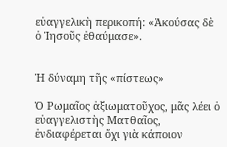εὐαγγελικὴ περικοπή: «Ἀκούσας δὲ ὁ Ἰησοῦς ἐθαύμασε».


Ἡ δύναμη τῆς «πίστεως»

Ὁ Ρωμαῖος ἀξιωματοῦχος, μᾶς λέει ὁ εὐαγγελιστὴς Ματθαῖος, ἐνδιαφέρεται ὄχι γιὰ κάποιον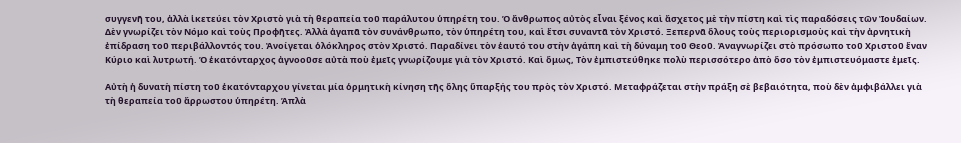συγγενῆ του, ἀλλὰ ἱκετεύει τὸν Χριστὸ γιὰ τὴ θεραπεία τοῦ παράλυτου ὑπηρέτη του. Ὁ ἄνθρωπος αὐτὸς εἶναι ξένος καὶ ἄσχετος μὲ τὴν πίστη καὶ τὶς παραδόσεις τῶν Ἰουδαίων. Δὲν γνωρίζει τὸν Νόμο καὶ τοὺς Προφῆτες. Ἀλλὰ ἀγαπᾶ τὸν συνάνθρωπο, τὸν ὑπηρέτη του, καὶ ἔτσι συναντᾶ τὸν Χριστό. Ξεπερνᾶ ὅλους τοὺς περιορισμοὺς καὶ τὴν ἀρνητικὴ ἐπίδραση τοῦ περιβάλλοντός του. Ἀνοίγεται ὁλόκληρος στὸν Χριστό. Παραδίνει τὸν ἑαυτό του στὴν ἀγάπη καὶ τὴ δύναμη τοῦ Θεοῦ. Ἀναγνωρίζει στὸ πρόσωπο τοῦ Χριστοῦ ἕναν Κύριο καὶ λυτρωτή. Ὁ ἑκατόνταρχος ἀγνοοῦσε αὐτὰ ποὺ ἐμεῖς γνωρίζουμε γιὰ τὸν Χριστό. Καὶ ὅμως, Τὸν ἐμπιστεύθηκε πολὺ περισσότερο ἀπὸ ὅσο τὸν ἐμπιστευόμαστε ἐμεῖς.

Αὐτὴ ἡ δυνατὴ πίστη τοῦ ἑκατόνταρχου γίνεται μία ὁρμητικὴ κίνηση τῆς ὅλης ὕπαρξής του πρὸς τὸν Χριστό. Μεταφράζεται στὴν πράξη σὲ βεβαιότητα, ποὺ δὲν ἀμφιβάλλει γιὰ τὴ θεραπεία τοῦ ἄρρωστου ὑπηρέτη. Ἁπλὰ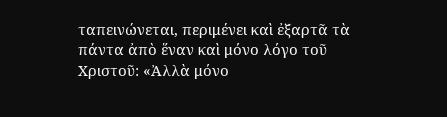ταπεινώνεται, περιμένει καὶ ἐξαρτᾶ τὰ πάντα ἀπὸ ἕναν καὶ μόνο λόγο τοῦ Χριστοῦ: «Ἀλλὰ μόνο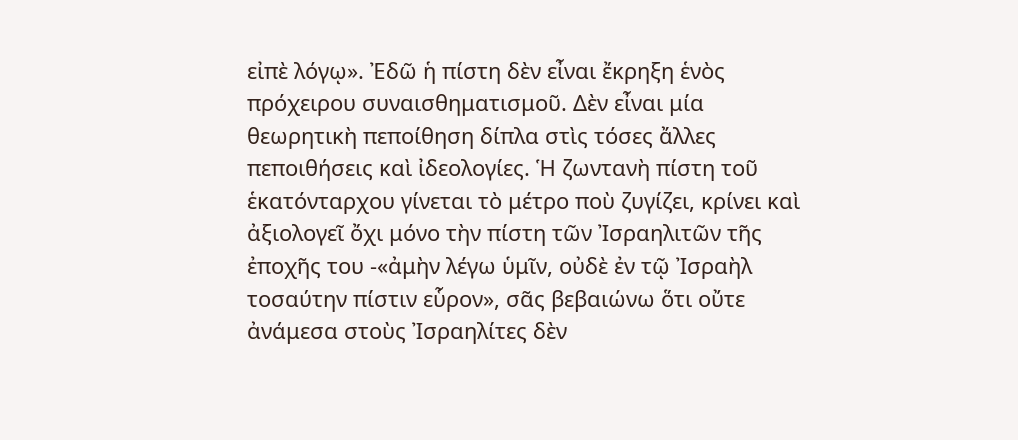εἰπὲ λόγῳ». Ἐδῶ ἡ πίστη δὲν εἶναι ἔκρηξη ἑνὸς πρόχειρου συναισθηματισμοῦ. Δὲν εἶναι μία θεωρητικὴ πεποίθηση δίπλα στὶς τόσες ἄλλες πεποιθήσεις καὶ ἰδεολογίες. Ἡ ζωντανὴ πίστη τοῦ ἑκατόνταρχου γίνεται τὸ μέτρο ποὺ ζυγίζει, κρίνει καὶ ἀξιολογεῖ ὄχι μόνο τὴν πίστη τῶν Ἰσραηλιτῶν τῆς ἐποχῆς του -«ἀμὴν λέγω ὑμῖν, οὐδὲ ἐν τῷ Ἰσραὴλ τοσαύτην πίστιν εὗρον», σᾶς βεβαιώνω ὅτι οὔτε ἀνάμεσα στοὺς Ἰσραηλίτες δὲν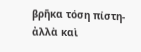βρῆκα τόση πίστη- ἀλλὰ καὶ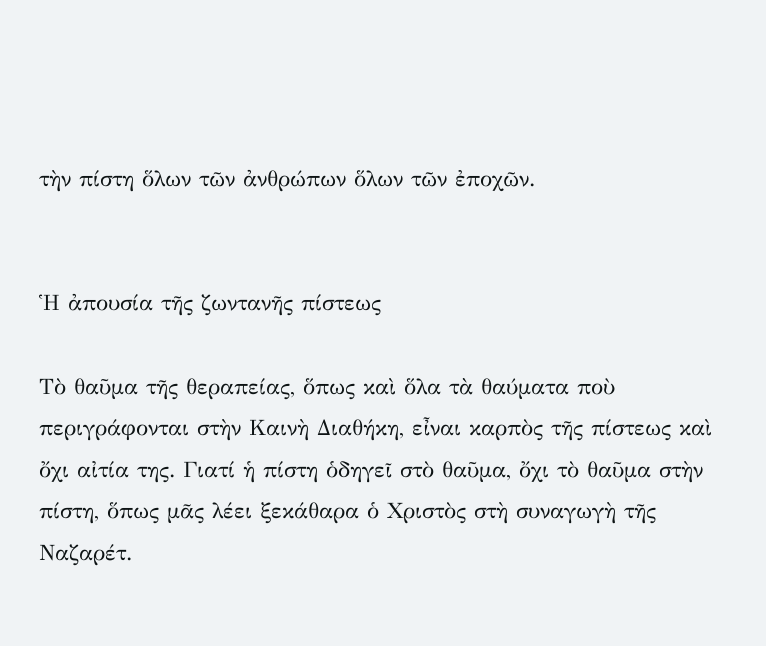τὴν πίστη ὅλων τῶν ἀνθρώπων ὅλων τῶν ἐποχῶν.


Ἡ ἀπουσία τῆς ζωντανῆς πίστεως

Τὸ θαῦμα τῆς θεραπείας, ὅπως καὶ ὅλα τὰ θαύματα ποὺ περιγράφονται στὴν Καινὴ Διαθήκη, εἶναι καρπὸς τῆς πίστεως καὶ ὄχι αἰτία της. Γιατί ἡ πίστη ὁδηγεῖ στὸ θαῦμα, ὄχι τὸ θαῦμα στὴν πίστη, ὅπως μᾶς λέει ξεκάθαρα ὁ Χριστὸς στὴ συναγωγὴ τῆς Ναζαρέτ.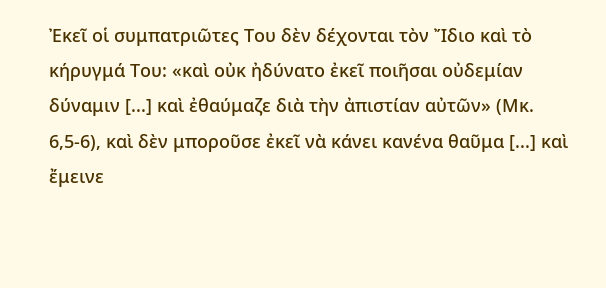Ἐκεῖ οἱ συμπατριῶτες Του δὲν δέχονται τὸν Ἴδιο καὶ τὸ κήρυγμά Του: «καὶ οὐκ ἠδύνατο ἐκεῖ ποιῆσαι οὐδεμίαν δύναμιν [...] καὶ ἐθαύμαζε διὰ τὴν ἀπιστίαν αὐτῶν» (Μκ. 6,5-6), καὶ δὲν μποροῦσε ἐκεῖ νὰ κάνει κανένα θαῦμα [...] καὶ ἔμεινε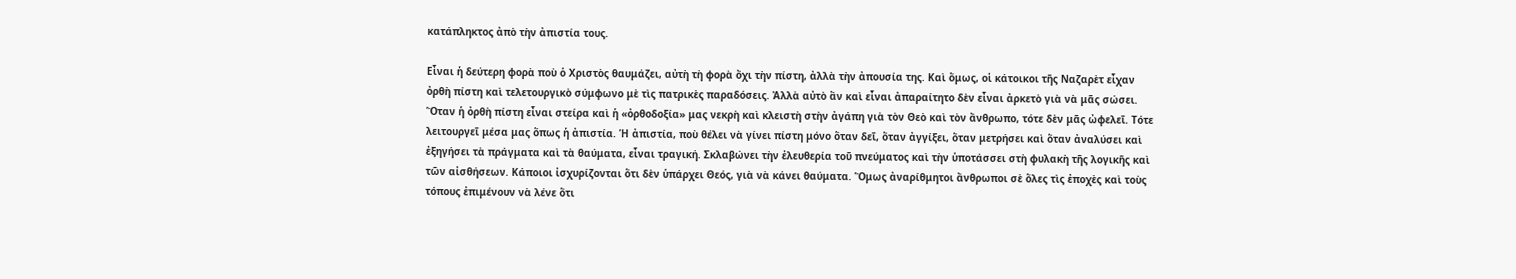κατάπληκτος ἀπὸ τὴν ἀπιστία τους.

Εἶναι ἡ δεύτερη φορὰ ποὺ ὁ Χριστὸς θαυμάζει, αὐτὴ τὴ φορὰ ὄχι τὴν πίστη, ἀλλὰ τὴν ἀπουσία της. Καὶ ὅμως, οἱ κάτοικοι τῆς Ναζαρὲτ εἶχαν ὀρθὴ πίστη καὶ τελετουργικὸ σύμφωνο μὲ τὶς πατρικὲς παραδόσεις. Ἀλλὰ αὐτὸ ἂν καὶ εἶναι ἀπαραίτητο δὲν εἶναι ἀρκετὸ γιὰ νὰ μᾶς σώσει. Ὅταν ἡ ὀρθὴ πίστη εἶναι στείρα καὶ ἡ «ὀρθοδοξία» μας νεκρὴ καὶ κλειστὴ στὴν ἀγάπη γιὰ τὸν Θεὸ καὶ τὸν ἄνθρωπο, τότε δὲν μᾶς ὠφελεῖ. Τότε λειτουργεῖ μέσα μας ὅπως ἡ ἀπιστία. Ἡ ἀπιστία, ποὺ θέλει νὰ γίνει πίστη μόνο ὅταν δεῖ, ὅταν ἀγγίξει, ὅταν μετρήσει καὶ ὅταν ἀναλύσει καὶ ἐξηγήσει τὰ πράγματα καὶ τὰ θαύματα, εἶναι τραγική. Σκλαβώνει τὴν ἐλευθερία τοῦ πνεύματος καὶ τὴν ὑποτάσσει στὴ φυλακὴ τῆς λογικῆς καὶ τῶν αἰσθήσεων. Κάποιοι ἰσχυρίζονται ὅτι δὲν ὑπάρχει Θεός, γιὰ νὰ κάνει θαύματα. Ὅμως ἀναρίθμητοι ἄνθρωποι σὲ ὅλες τὶς ἐποχὲς καὶ τοὺς τόπους ἐπιμένουν νὰ λένε ὅτι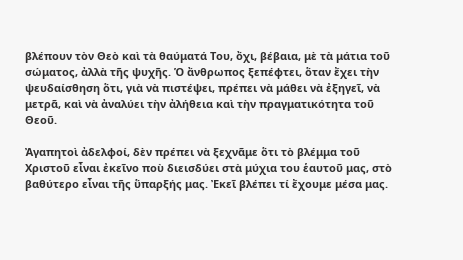βλέπουν τὸν Θεὸ καὶ τὰ θαύματά Του, ὄχι, βέβαια, μὲ τὰ μάτια τοῦ σώματος, ἀλλὰ τῆς ψυχῆς. Ὁ ἄνθρωπος ξεπέφτει, ὅταν ἔχει τὴν ψευδαίσθηση ὅτι, γιὰ νὰ πιστέψει, πρέπει νὰ μάθει νὰ ἐξηγεῖ, νὰ μετρᾶ, καὶ νὰ ἀναλύει τὴν ἀλήθεια καὶ τὴν πραγματικότητα τοῦ Θεοῦ.

Ἀγαπητοὶ ἀδελφοί, δὲν πρέπει νὰ ξεχνᾶμε ὅτι τὸ βλέμμα τοῦ Χριστοῦ εἶναι ἐκεῖνο ποὺ διεισδύει στὰ μύχια του ἑαυτοῦ μας, στὸ βαθύτερο εἶναι τῆς ὕπαρξής μας. Ἐκεῖ βλέπει τί ἔχουμε μέσα μας.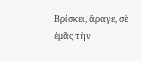Βρίσκει, ἄραγε, σὲ ἐμᾶς τὴν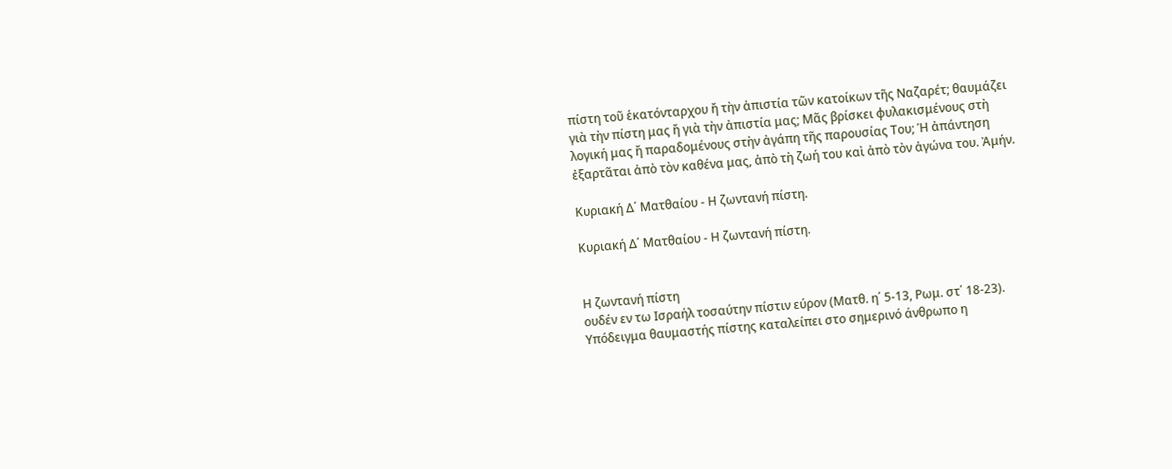πίστη τοῦ ἑκατόνταρχου ἤ τὴν ἀπιστία τῶν κατοίκων τῆς Ναζαρέτ; θαυμάζει γιὰ τὴν πίστη μας ἤ γιὰ τὴν ἀπιστία μας; Μᾶς βρίσκει φυλακισμένους στὴ λογική μας ἤ παραδομένους στὴν ἀγάπη τῆς παρουσίας Του; Ἡ ἀπάντηση ἐξαρτᾶται ἀπὸ τὸν καθένα μας, ἀπὸ τὴ ζωή του καὶ ἀπὸ τὸν ἀγώνα του. Ἀμήν.

Κυριακή Δ΄ Ματθαίου - Η ζωντανή πίστη.

Κυριακή Δ΄ Ματθαίου - Η ζωντανή πίστη.


Η ζωντανή πίστη
ουδέν εν τω Ισραήλ τοσαύτην πίστιν εύρον (Ματθ. η΄ 5-13, Ρωμ. στ΄ 18-23).
Υπόδειγμα θαυμαστής πίστης καταλείπει στο σημερινό άνθρωπο η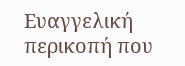Ευαγγελική περικοπή που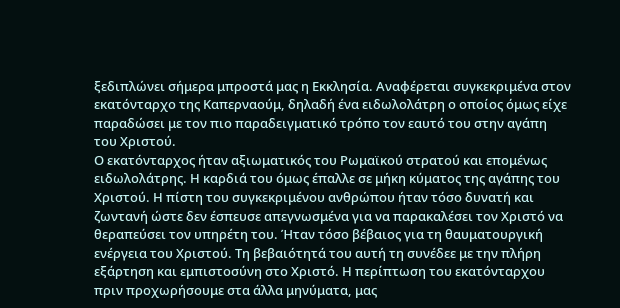ξεδιπλώνει σήμερα μπροστά μας η Εκκλησία. Αναφέρεται συγκεκριμένα στον εκατόνταρχο της Καπερναούμ, δηλαδή ένα ειδωλολάτρη ο οποίος όμως είχε παραδώσει με τον πιο παραδειγματικό τρόπο τον εαυτό του στην αγάπη του Χριστού.
Ο εκατόνταρχος ήταν αξιωματικός του Ρωμαϊκού στρατού και επομένως ειδωλολάτρης. Η καρδιά του όμως έπαλλε σε μήκη κύματος της αγάπης του Χριστού. Η πίστη του συγκεκριμένου ανθρώπου ήταν τόσο δυνατή και ζωντανή ώστε δεν έσπευσε απεγνωσμένα για να παρακαλέσει τον Χριστό να θεραπεύσει τον υπηρέτη του. Ήταν τόσο βέβαιος για τη θαυματουργική ενέργεια του Χριστού. Τη βεβαιότητά του αυτή τη συνέδεε με την πλήρη εξάρτηση και εμπιστοσύνη στο Χριστό. Η περίπτωση του εκατόνταρχου πριν προχωρήσουμε στα άλλα μηνύματα, μας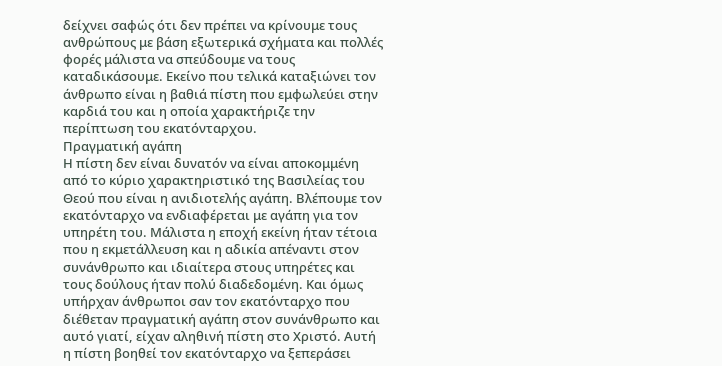δείχνει σαφώς ότι δεν πρέπει να κρίνουμε τους ανθρώπους με βάση εξωτερικά σχήματα και πολλές φορές μάλιστα να σπεύδουμε να τους καταδικάσουμε. Εκείνο που τελικά καταξιώνει τον άνθρωπο είναι η βαθιά πίστη που εμφωλεύει στην καρδιά του και η οποία χαρακτήριζε την περίπτωση του εκατόνταρχου.
Πραγματική αγάπη
Η πίστη δεν είναι δυνατόν να είναι αποκομμένη από το κύριο χαρακτηριστικό της Βασιλείας του Θεού που είναι η ανιδιοτελής αγάπη. Βλέπουμε τον εκατόνταρχο να ενδιαφέρεται με αγάπη για τον υπηρέτη του. Μάλιστα η εποχή εκείνη ήταν τέτοια που η εκμετάλλευση και η αδικία απέναντι στον συνάνθρωπο και ιδιαίτερα στους υπηρέτες και τους δούλους ήταν πολύ διαδεδομένη. Και όμως υπήρχαν άνθρωποι σαν τον εκατόνταρχο που διέθεταν πραγματική αγάπη στον συνάνθρωπο και αυτό γιατί, είχαν αληθινή πίστη στο Χριστό. Αυτή η πίστη βοηθεί τον εκατόνταρχο να ξεπεράσει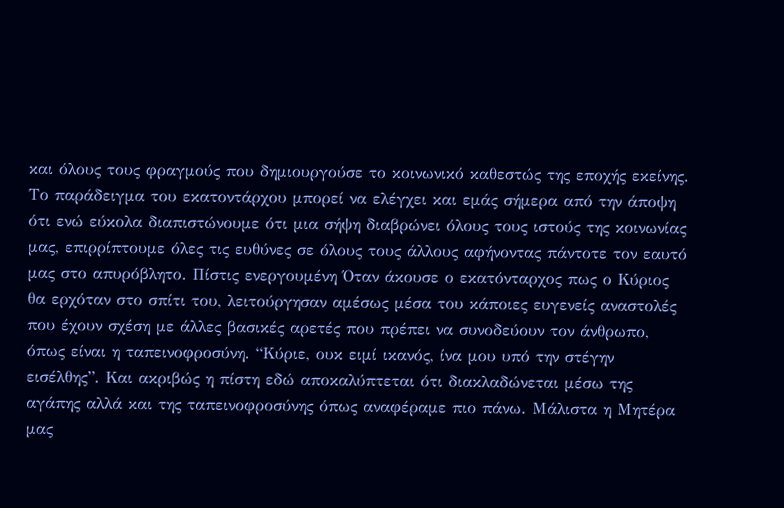και όλους τους φραγμούς που δημιουργούσε το κοινωνικό καθεστώς της εποχής εκείνης. Το παράδειγμα του εκατοντάρχου μπορεί να ελέγχει και εμάς σήμερα από την άποψη ότι ενώ εύκολα διαπιστώνουμε ότι μια σήψη διαβρώνει όλους τους ιστούς της κοινωνίας μας, επιρρίπτουμε όλες τις ευθύνες σε όλους τους άλλους αφήνοντας πάντοτε τον εαυτό μας στο απυρόβλητο. Πίστις ενεργουμένη Όταν άκουσε ο εκατόνταρχος πως ο Κύριος θα ερχόταν στο σπίτι του, λειτούργησαν αμέσως μέσα του κάποιες ευγενείς αναστολές που έχουν σχέση με άλλες βασικές αρετές που πρέπει να συνοδεύουν τον άνθρωπο, όπως είναι η ταπεινοφροσύνη. “Κύριε, ουκ ειμί ικανός, ίνα μου υπό την στέγην εισέλθης”. Και ακριβώς η πίστη εδώ αποκαλύπτεται ότι διακλαδώνεται μέσω της αγάπης αλλά και της ταπεινοφροσύνης όπως αναφέραμε πιο πάνω. Μάλιστα η Μητέρα μας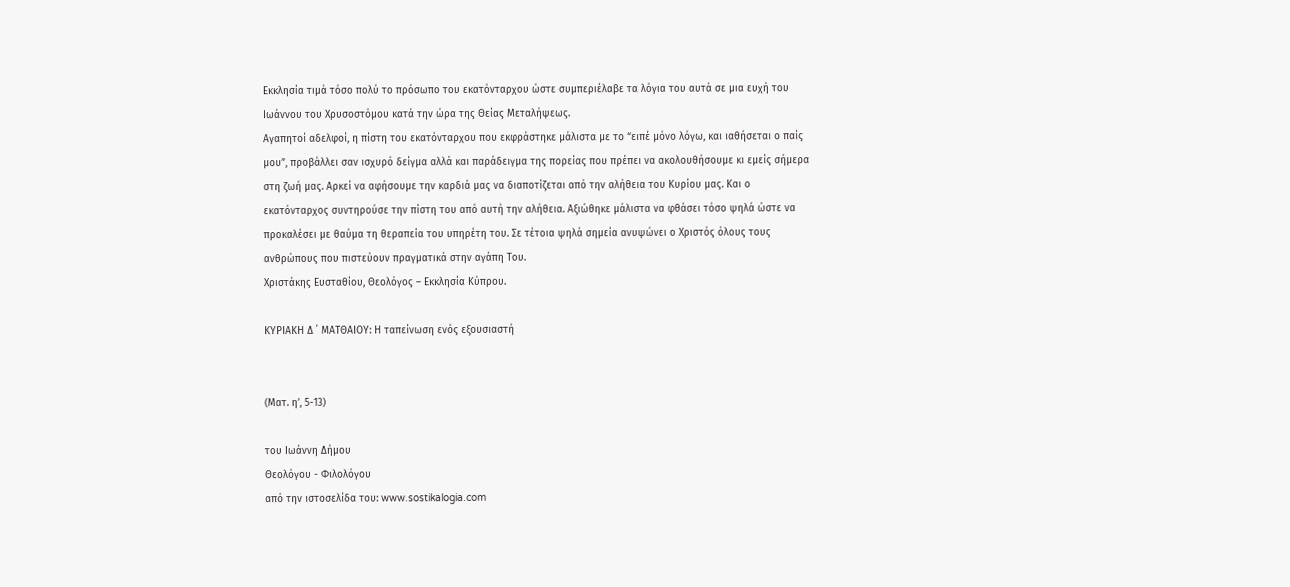Εκκλησία τιμά τόσο πολύ το πρόσωπο του εκατόνταρχου ώστε συμπεριέλαβε τα λόγια του αυτά σε μια ευχή του Ιωάννου του Χρυσοστόμου κατά την ώρα της Θείας Μεταλήψεως.
Αγαπητοί αδελφοί, η πίστη του εκατόνταρχου που εκφράστηκε μάλιστα με το “ειπέ μόνο λόγω, και ιαθήσεται ο παίς μου”, προβάλλει σαν ισχυρό δείγμα αλλά και παράδειγμα της πορείας που πρέπει να ακολουθήσουμε κι εμείς σήμερα στη ζωή μας. Αρκεί να αφήσουμε την καρδιά μας να διαποτίζεται από την αλήθεια του Κυρίου μας. Και ο εκατόνταρχος συντηρούσε την πίστη του από αυτή την αλήθεια. Αξιώθηκε μάλιστα να φθάσει τόσο ψηλά ώστε να προκαλέσει με θαύμα τη θεραπεία του υπηρέτη του. Σε τέτοια ψηλά σημεία ανυψώνει ο Χριστός όλους τους ανθρώπους που πιστεύουν πραγματικά στην αγάπη Του.
Χριστάκης Ευσταθίου, Θεολόγος – Εκκλησία Κύπρου.

ΚΥΡΙΑΚΗ Δ ΄ ΜΑΤΘΑΙΟΥ: Η ταπείνωση ενός εξουσιαστή


(Ματ. η’, 5-13)

του Ιωάννη Δήμου
Θεολόγου - Φιλολόγου
από την ιστοσελίδα του: www.sostikalogia.com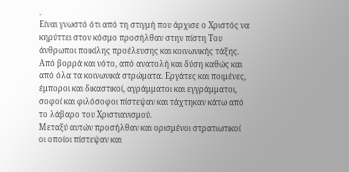.
Είναι γνωστό ότι από τη στιγμή που άρχισε ο Χριστός να κηρύττει στον κόσμο προσήλθαν στην πίστη Του άνθρωποι ποικίλης προέλευσης και κοινωνικής τάξης. Από βορρά και νότο, από ανατολή και δύση καθώς και από όλα τα κοινωνικά στρώματα. Εργάτες και ποιμένες, έμποροι και δικαστικοί, αγράμματοι και εγγράμματοι, σοφοί και φιλόσοφοι πίστεψαν και τάχτηκαν κάτω από το λάβαρο του Χριστιανισμού.
Μεταξύ αυτών προσήλθαν και ορισμένοι στρατιωτικοί οι οποίοι πίστεψαν και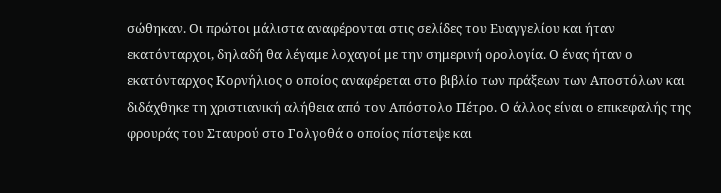σώθηκαν. Οι πρώτοι μάλιστα αναφέρονται στις σελίδες του Ευαγγελίου και ήταν εκατόνταρχοι, δηλαδή θα λέγαμε λοχαγοί με την σημερινή ορολογία. Ο ένας ήταν ο εκατόνταρχος Κορνήλιος ο οποίος αναφέρεται στο βιβλίο των πράξεων των Αποστόλων και διδάχθηκε τη χριστιανική αλήθεια από τον Απόστολο Πέτρο. Ο άλλος είναι ο επικεφαλής της φρουράς του Σταυρού στο Γολγοθά ο οποίος πίστεψε και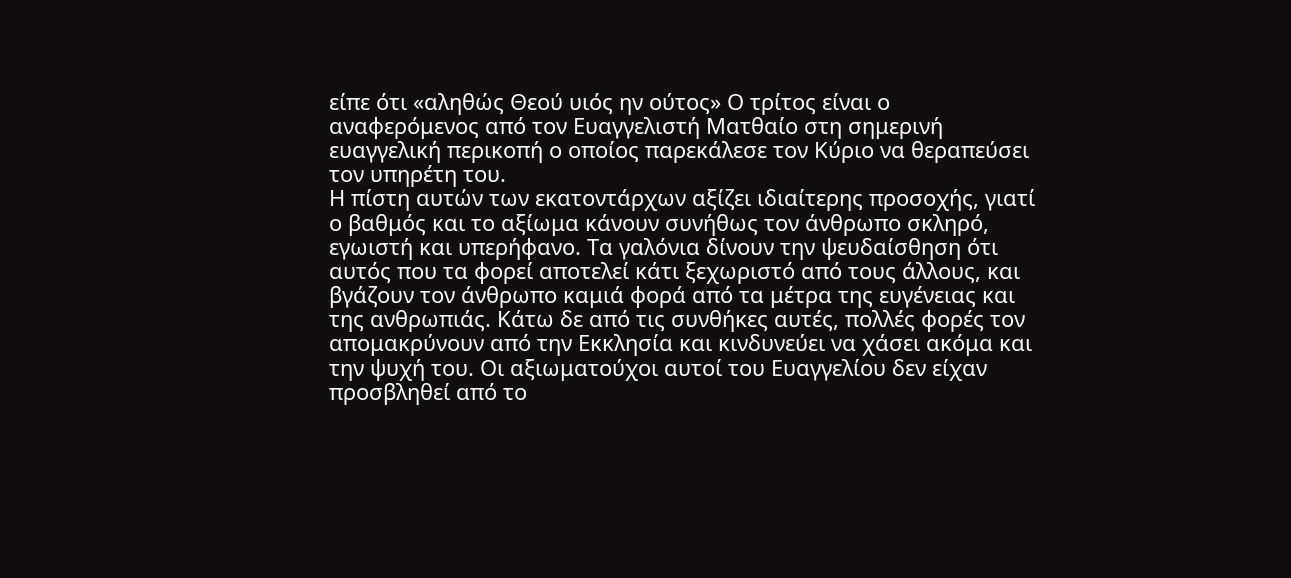είπε ότι «αληθώς Θεού υιός ην ούτος» Ο τρίτος είναι ο αναφερόμενος από τον Ευαγγελιστή Ματθαίο στη σημερινή ευαγγελική περικοπή ο οποίος παρεκάλεσε τον Κύριο να θεραπεύσει τον υπηρέτη του.
Η πίστη αυτών των εκατοντάρχων αξίζει ιδιαίτερης προσοχής, γιατί ο βαθμός και το αξίωμα κάνουν συνήθως τον άνθρωπο σκληρό, εγωιστή και υπερήφανο. Τα γαλόνια δίνουν την ψευδαίσθηση ότι αυτός που τα φορεί αποτελεί κάτι ξεχωριστό από τους άλλους, και βγάζουν τον άνθρωπο καμιά φορά από τα μέτρα της ευγένειας και της ανθρωπιάς. Κάτω δε από τις συνθήκες αυτές, πολλές φορές τον απομακρύνουν από την Εκκλησία και κινδυνεύει να χάσει ακόμα και την ψυχή του. Οι αξιωματούχοι αυτοί του Ευαγγελίου δεν είχαν προσβληθεί από το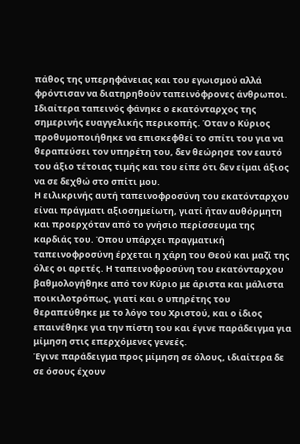πάθος της υπερηφάνειας και του εγωισμού αλλά φρόντισαν να διατηρηθούν ταπεινόφρονες άνθρωποι. Ιδιαίτερα ταπεινός φάνηκε ο εκατόνταρχος της σημερινής ευαγγελικής περικοπής. Όταν ο Κύριος προθυμοποιήθηκε να επισκεφθεί το σπίτι του για να θεραπεύσει τον υπηρέτη του, δεν θεώρησε τον εαυτό του άξιο τέτοιας τιμής και του είπε ότι δεν είμαι άξιος να σε δεχθώ στο σπίτι μου.
Η ειλικρινής αυτή ταπεινοφροσύνη του εκατόνταρχου είναι πράγματι αξιοσημείωτη, γιατί ήταν αυθόρμητη και προερχόταν από το γνήσιο περίσσευμα της καρδιάς του. Όπου υπάρχει πραγματική ταπεινοφροσύνη έρχεται η χάρη του Θεού και μαζί της όλες οι αρετές. Η ταπεινοφροσύνη του εκατόνταρχου βαθμολογήθηκε από τον Κύριο με άριστα και μάλιστα ποικιλοτρόπως, γιατί και ο υπηρέτης του θεραπεύθηκε με το λόγο του Χριστού, και ο ίδιος επαινέθηκε για την πίστη του και έγινε παράδειγμα για μίμηση στις επερχόμενες γενεές.
Έγινε παράδειγμα προς μίμηση σε όλους, ιδιαίτερα δε σε όσους έχουν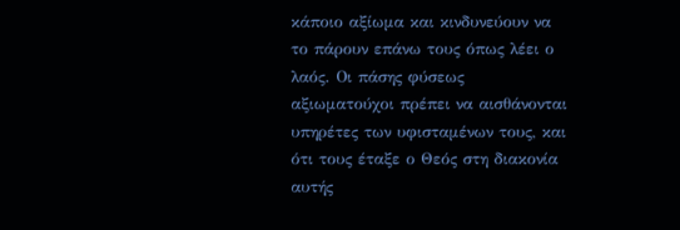κάποιο αξίωμα και κινδυνεύουν να το πάρουν επάνω τους όπως λέει ο λαός. Οι πάσης φύσεως αξιωματούχοι πρέπει να αισθάνονται υπηρέτες των υφισταμένων τους, και ότι τους έταξε ο Θεός στη διακονία αυτής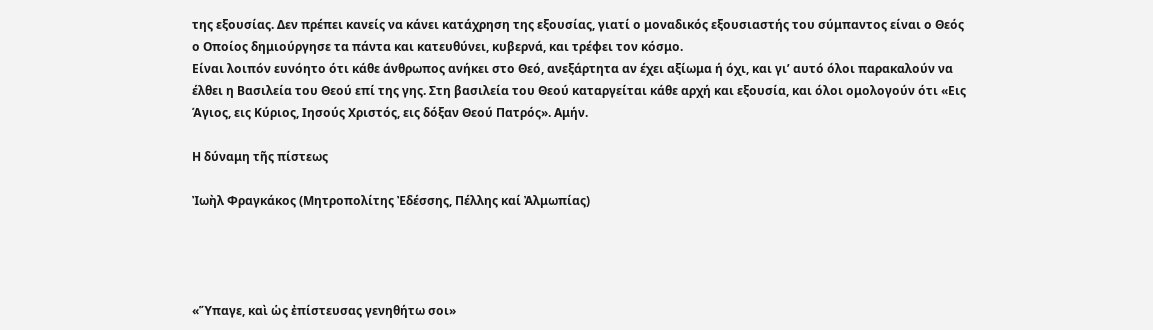της εξουσίας. Δεν πρέπει κανείς να κάνει κατάχρηση της εξουσίας, γιατί ο μοναδικός εξουσιαστής του σύμπαντος είναι ο Θεός ο Οποίος δημιούργησε τα πάντα και κατευθύνει, κυβερνά, και τρέφει τον κόσμο.
Είναι λοιπόν ευνόητο ότι κάθε άνθρωπος ανήκει στο Θεό, ανεξάρτητα αν έχει αξίωμα ή όχι, και γι’ αυτό όλοι παρακαλούν να έλθει η Βασιλεία του Θεού επί της γης. Στη βασιλεία του Θεού καταργείται κάθε αρχή και εξουσία, και όλοι ομολογούν ότι «Εις Άγιος, εις Κύριος, Ιησούς Χριστός, εις δόξαν Θεού Πατρός». Αμήν.

Η δύναμη τῆς πίστεως

Ἰωὴλ Φραγκάκος (Μητροπολίτης Ἐδέσσης, Πέλλης καί Ἀλμωπίας)




«Ὕπαγε, καὶ ὡς ἐπίστευσας γενηθήτω σοι»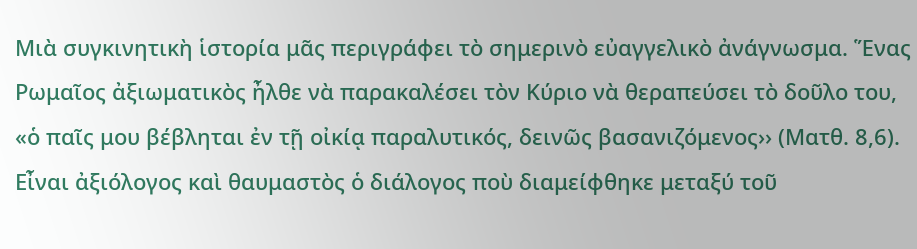Μιὰ συγκινητικὴ ἱστορία μᾶς περιγράφει τὸ σημερινὸ εὐαγγελικὸ ἀνάγνωσμα. Ἕνας Ρωμαῖος ἀξιωματικὸς ἦλθε νὰ παρακαλέσει τὸν Κύριο νὰ θεραπεύσει τὸ δοῦλο του, «ὁ παῖς μου βέβληται ἐν τῇ οἰκίᾳ παραλυτικός, δεινῶς βασανιζόμενος›› (Ματθ. 8,6). Εἶναι ἀξιόλογος καὶ θαυμαστὸς ὁ διάλογος ποὺ διαμείφθηκε μεταξύ τοῦ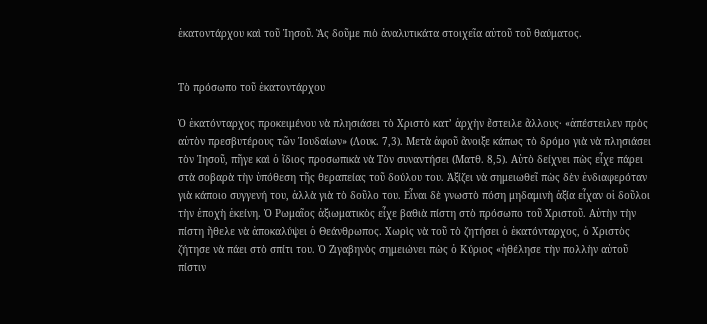ἑκατοντάρχου καὶ τοῦ Ἰησοῦ. Ἂς δοῦμε πιὸ ἀναλυτικάτα στοιχεῖα αὐτοῦ τοῦ θαύματος.


Τὸ πρόσωπο τοῦ ἑκατοντάρχου

Ὁ ἑκατόνταρχος προκειμένου νὰ πλησιάσει τὸ Χριστὸ κατ’ ἀρχὴν ἔστειλε ἄλλους· «ἀπέστειλεν πρὸς αὐτὸν πρεσβυτέρους τῶν Ἰουδαίων» (Λουκ. 7,3). Μετὰ ἀφοῦ ἄνοιξε κάπως τὸ δρόμο γιὰ νὰ πλησιάσει τὸν Ἰησοῦ, πῆγε καὶ ὁ ἴδιος προσωπικὰ νὰ Τὸν συναντήσει (Ματθ. 8,5). Αὐτὸ δείχνει πὼς εἶχε πάρει στὰ σοβαρὰ τὴν ὑπόθεση τῆς θεραπείας τοῦ δούλου του. Ἀξίζει νὰ σημειωθεῖ πὼς δὲν ἐνδιαφερόταν γιὰ κάποιο συγγενή του, ἀλλὰ γιὰ τὸ δοῦλο του. Εἶναι δὲ γνωστὸ πόση μηδαμινὴ ἀξία εἶχαν οἱ δοῦλοι τὴν ἐποχὴ ἐκείνη. Ὁ Ρωμαῖος ἀξιωματικὸς εἶχε βαθιὰ πίστη στὸ πρόσωπο τοῦ Χριστοῦ. Αὐτὴν τὴν πίστη ἤθελε νὰ ἀποκαλύψει ὁ Θεάνθρωπος. Χωρὶς νὰ τοῦ τὸ ζητήσει ὁ ἑκατόνταρχος, ὁ Χριστὸς ζήτησε νὰ πάει στὸ σπίτι του. Ὁ Ζιγαβηνὸς σημειώνει πὼς ὁ Κύριος «ἠθέλησε τὴν πολλὴν αὐτοῦ πίστιν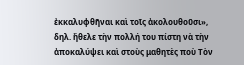ἐκκαλυφθῆναι καὶ τοῖς ἀκολουθοῦσι», δηλ. ἤθελε τὴν πολλή του πίστη νὰ τὴν ἀποκαλύψει καὶ στοὺς μαθητὲς ποὺ Τὸν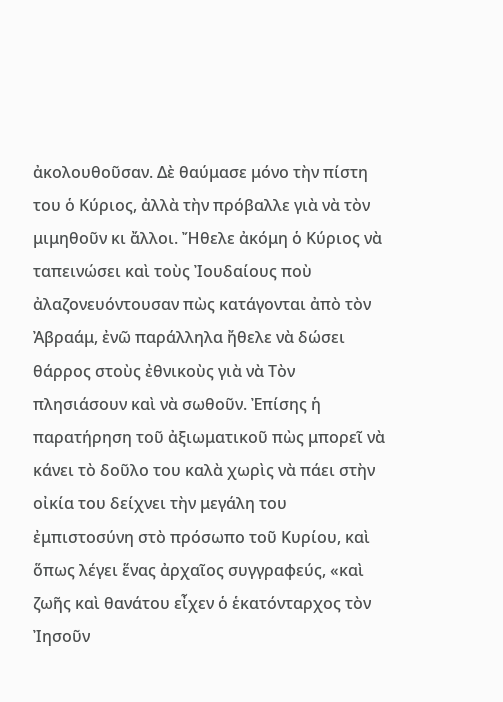ἀκολουθοῦσαν. Δὲ θαύμασε μόνο τὴν πίστη του ὁ Κύριος, ἀλλὰ τὴν πρόβαλλε γιὰ νὰ τὸν μιμηθοῦν κι ἄλλοι. Ἤθελε ἀκόμη ὁ Κύριος νὰ ταπεινώσει καὶ τοὺς Ἰουδαίους ποὺ ἀλαζονευόντουσαν πὼς κατάγονται ἀπὸ τὸν Ἀβραάμ, ἐνῶ παράλληλα ἤθελε νὰ δώσει θάρρος στοὺς ἐθνικοὺς γιὰ νὰ Τὸν πλησιάσουν καὶ νὰ σωθοῦν. Ἐπίσης ἡ παρατήρηση τοῦ ἀξιωματικοῦ πὼς μπορεῖ νὰ κάνει τὸ δοῦλο του καλὰ χωρὶς νὰ πάει στὴν οἰκία του δείχνει τὴν μεγάλη του ἐμπιστοσύνη στὸ πρόσωπο τοῦ Κυρίου, καὶ ὅπως λέγει ἕνας ἀρχαῖος συγγραφεύς, «καὶ ζωῆς καὶ θανάτου εἶχεν ὁ ἑκατόνταρχος τὸν Ἰησοῦν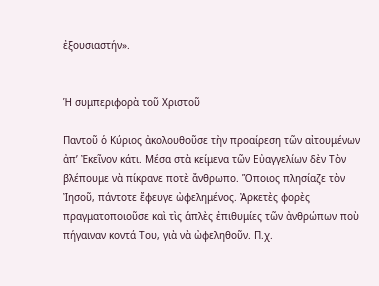ἐξουσιαστήν».


Ἡ συμπεριφορὰ τοῦ Χριστοῦ

Παντοῦ ὁ Κύριος ἀκολουθοῦσε τὴν προαίρεση τῶν αἰτουμένων ἀπ’ Ἐκεῖνον κάτι. Μέσα στὰ κείμενα τῶν Εὐαγγελίων δὲν Τὸν βλέπουμε νὰ πίκρανε ποτὲ ἄνθρωπο. Ὅποιος πλησίαζε τὸν Ἰησοῦ, πάντοτε ἔφευγε ὠφελημένος. Ἀρκετὲς φορὲς πραγματοποιοῦσε καὶ τὶς ἁπλὲς ἐπιθυμίες τῶν ἀνθρώπων ποὺ πήγαιναν κοντά Του, γιὰ νὰ ὠφεληθοῦν. Π.χ.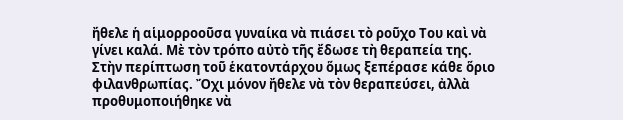ἤθελε ἡ αἱμορροοῦσα γυναίκα νὰ πιάσει τὸ ροῦχο Του καὶ νὰ γίνει καλά. Μὲ τὸν τρόπο αὐτὸ τῆς ἔδωσε τὴ θεραπεία της. Στὴν περίπτωση τοῦ ἑκατοντάρχου ὅμως ξεπέρασε κάθε ὅριο φιλανθρωπίας. Ὄχι μόνον ἤθελε νὰ τὸν θεραπεύσει, ἀλλὰ προθυμοποιήθηκε νὰ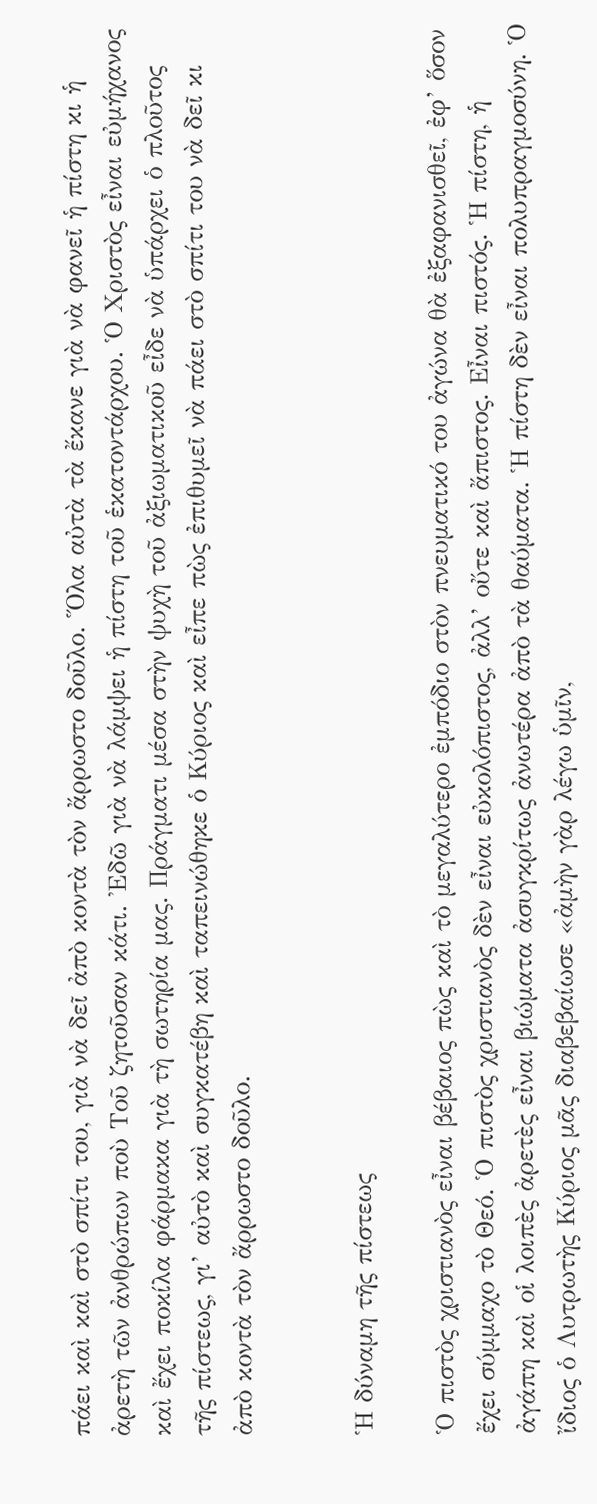πάει καὶ καὶ στὸ σπίτι του, γιὰ νὰ δεῖ ἀπὸ κοντὰ τὸν ἄρρωστο δοῦλο. Ὅλα αὐτὰ τὰ ἔκανε γιὰ νὰ φανεῖ ἡ πίστη κι ἡ ἀρετὴ τῶν ἀνθρώπων ποὺ Τοῦ ζητοῦσαν κάτι. Ἐδῶ γιὰ νὰ λάμψει ἡ πίστη τοῦ ἑκατοντάρχου. Ὁ Χριστὸς εἶναι εὐμήχανος καὶ ἔχει ποκίλα φάρμακα γιὰ τὴ σωτηρία μας. Πράγματι μέσα στὴν ψυχὴ τοῦ ἀξιωματικοῦ εἶδε νὰ ὑπάρχει ὁ πλοῦτος τῆς πίστεως, γι’ αὐτὸ καὶ συγκατέβη καὶ ταπεινώθηκε ὁ Κύριος καὶ εἶπε πὼς ἐπιθυμεῖ νὰ πάει στὸ σπίτι του νὰ δεῖ κι ἀπὸ κοντὰ τὸν ἄρρωστο δοῦλο.


Ἡ δύναμη τῆς πίστεως

Ὁ πιστὸς χριστιανὸς εἶναι βέβαιος πὼς καὶ τὸ μεγαλύτερο ἐμπόδιο στὸν πνευματικό του ἀγώνα θὰ ἐξαφανισθεῖ, ἐφ’ ὅσον ἔχει σύμμαχο τὸ Θεό. Ὁ πιστὸς χριστιανὸς δὲν εἶναι εὐκολόπιστος, ἀλλ’ οὔτε καὶ ἄπιστος. Εἶναι πιστός. Ἡ πίστη, ἡ ἀγάπη καὶ οἱ λοιπὲς ἀρετὲς εἶναι βιώματα ἀσυγκρίτως ἀνωτέρα ἀπὸ τὰ θαύματα. Ἡ πίστη δὲν εἶναι πολυπραγμοσύνη. Ὁ ἴδιος ὁ Λυτρωτὴς Κύριος μᾶς διαβεβαίωσε «ἀμὴν γὰρ λέγω ὑμῖν,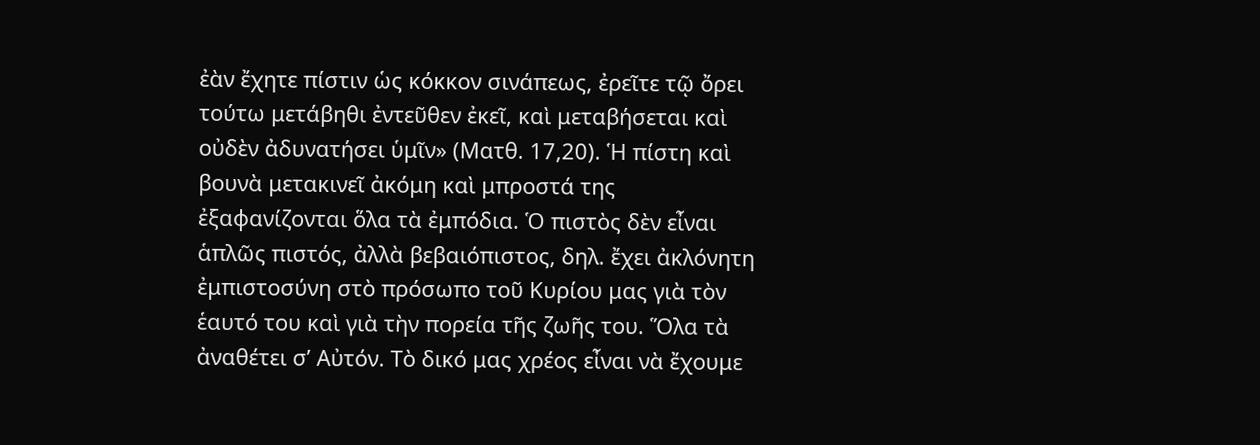ἐὰν ἔχητε πίστιν ὡς κόκκον σινάπεως, ἐρεῖτε τῷ ὄρει τούτω μετάβηθι ἐντεῦθεν ἐκεῖ, καὶ μεταβήσεται καὶ οὐδὲν ἀδυνατήσει ὑμῖν» (Ματθ. 17,20). Ἡ πίστη καὶ βουνὰ μετακινεῖ ἀκόμη καὶ μπροστά της ἐξαφανίζονται ὅλα τὰ ἐμπόδια. Ὁ πιστὸς δὲν εἶναι ἁπλῶς πιστός, ἀλλὰ βεβαιόπιστος, δηλ. ἔχει ἀκλόνητη ἐμπιστοσύνη στὸ πρόσωπο τοῦ Κυρίου μας γιὰ τὸν ἑαυτό του καὶ γιὰ τὴν πορεία τῆς ζωῆς του. Ὅλα τὰ ἀναθέτει σ’ Αὐτόν. Τὸ δικό μας χρέος εἶναι νὰ ἔχουμε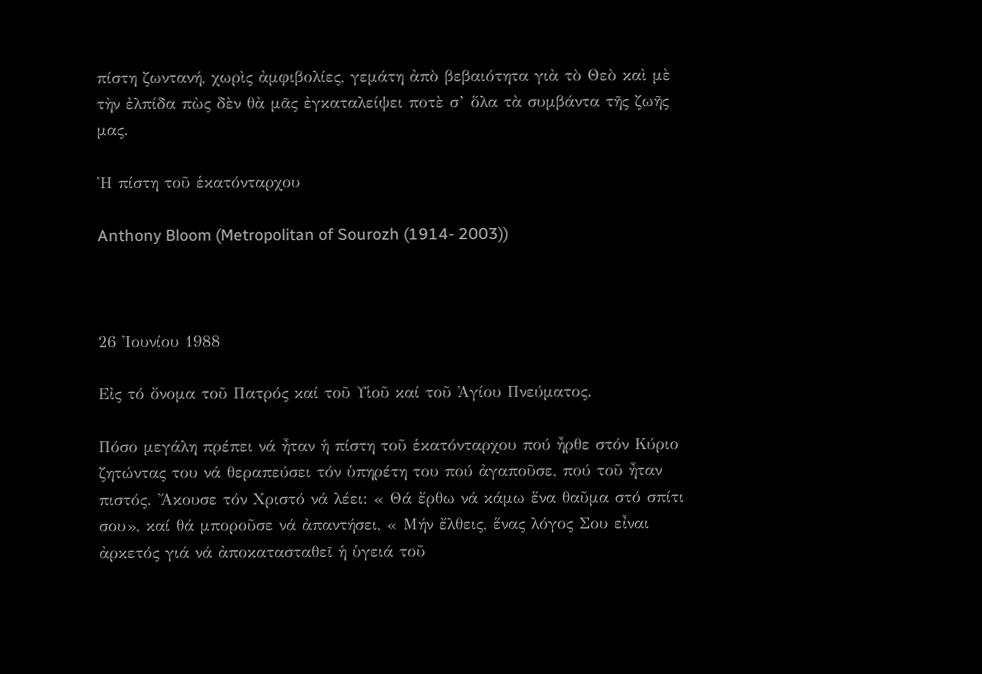πίστη ζωντανή, χωρὶς ἀμφιβολίες, γεμάτη ἀπὸ βεβαιότητα γιὰ τὸ Θεὸ καὶ μὲ τὴν ἐλπίδα πὼς δὲν θὰ μᾶς ἐγκαταλείψει ποτὲ σ’ ὅλα τὰ συμβάντα τῆς ζωῆς μας.

Ἡ πίστη τοῦ ἑκατόνταρχου

Anthony Bloom (Metropolitan of Sourozh (1914- 2003))



26 Ἰουνίου 1988

Εἰς τό ὄνομα τοῦ Πατρός καί τοῦ Υἱοῦ καί τοῦ Ἁγίου Πνεύματος.

Πόσο μεγάλη πρέπει νά ἦταν ἡ πίστη τοῦ ἑκατόνταρχου πού ἦρθε στόν Κύριο ζητώντας του νά θεραπεύσει τόν ὑπηρέτη του πού ἀγαποῦσε, πού τοῦ ἦταν πιστός. Ἄκουσε τόν Χριστό νά λέει: « Θά ἔρθω νά κάμω ἕνα θαῦμα στό σπίτι σου», καί θά μποροῦσε νά ἀπαντήσει, « Μήν ἔλθεις, ἕνας λόγος Σου εἶναι ἀρκετός γιά νά ἀποκατασταθεῖ ἡ ὑγειά τοῦ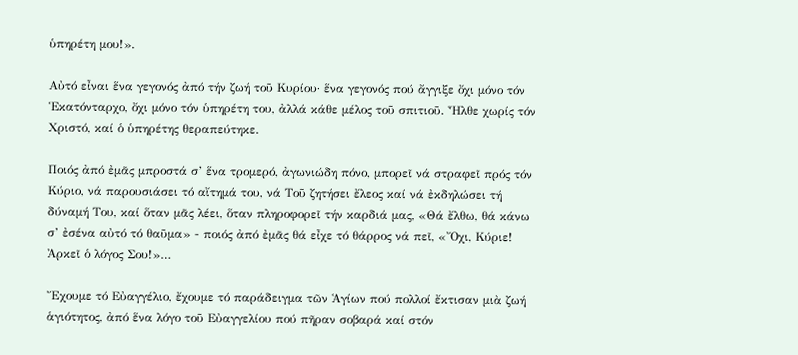ὑπηρέτη μου!».

Αὐτό εἶναι ἕνα γεγονός ἀπό τήν ζωή τοῦ Κυρίου· ἕνα γεγονός πού ἄγγιξε ὄχι μόνο τόν Ἑκατόνταρχο, ὄχι μόνο τόν ὑπηρέτη του, ἀλλά κάθε μέλος τοῦ σπιτιοῦ. Ἦλθε χωρίς τόν Χριστό, καί ὁ ὑπηρέτης θεραπεύτηκε.

Ποιός ἀπό ἐμᾶς μπροστά σ’ ἕνα τρομερό, ἀγωνιώδη πόνο, μπορεῖ νά στραφεῖ πρός τόν Κύριο, νά παρουσιάσει τό αἴτημά του, νά Τοῦ ζητήσει ἔλεος καί νά ἐκδηλώσει τή δύναμή Του, καί ὅταν μᾶς λέει, ὅταν πληροφορεῖ τήν καρδιά μας, «Θά ἔλθω, θά κάνω σ’ ἐσένα αὐτό τό θαῦμα» - ποιός ἀπό ἐμᾶς θά εἶχε τό θάρρος νά πεῖ, «Ὄχι, Κύριε! Ἀρκεῖ ὁ λόγος Σου!»…

Ἔχουμε τό Εὐαγγέλιο, ἔχουμε τό παράδειγμα τῶν Ἁγίων πού πολλοί ἔκτισαν μιὰ ζωή ἁγιότητος, ἀπό ἕνα λόγο τοῦ Εὐαγγελίου πού πῆραν σοβαρά καί στόν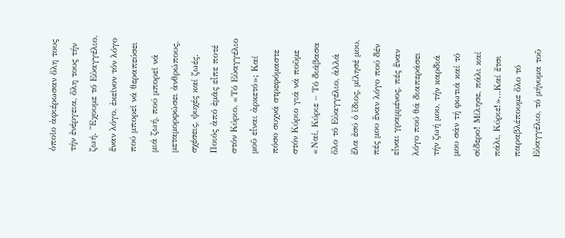ὁποῖο ἀφιέρωσαν ὅλη τους τήν ἐνέργεια, ὅλη τους τήν ζωή. Ἔχουμε τό Εὐαγγέλιο, ἕναν λόγο, ἐκεῖνον τόν λόγο πού μπορεῖ νά θεραπεύσει μιά ζωή, πού μπορεῖ νά μεταμορφώσει ἀνθρώπους, σχέσεις, ψυχές καί ζωές. Ποιός ἀπό ἐμᾶς εἶπε ποτέ στόν Κύριο, «Τό Εὐαγγέλιο μοῦ εἶναι ἀρκετό»; Καί πόσο συχνά στρεφόμαστε στόν Κύριο γιά νά ποῦμε «Ναί, Κύριε – Τό διάβασα ὅλο τό Εὐαγγέλιο, ἀλλά ἔλα ἐσύ ὁ ἴδιος, μίλησέ μου, πές μου ἕναν λόγο πού δέν εἶναι γραμμένος, πές ἕναν λόγο πού θά διαπεράσει τήν ζωή μου, τήν καρδιά μου σάν τή φωτιά καί τό σίδερο! Μίλησε, πάλι καί πάλι, Κύριε!»…Καί ἔτσι παραβλέπουμε ὅλο τό Εὐαγγέλιο, τό μήνυμα τοῦ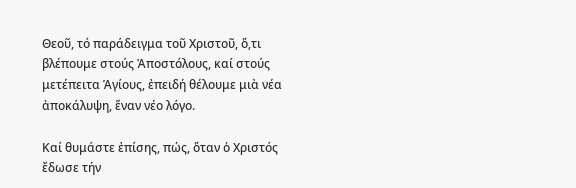Θεοῦ, τό παράδειγμα τοῦ Χριστοῦ, ὅ,τι βλέπουμε στούς Ἀποστόλους, καί στούς μετέπειτα Ἁγίους, ἐπειδή θέλουμε μιὰ νέα ἀποκάλυψη, ἕναν νέο λόγο.

Καί θυμάστε ἐπίσης, πώς, ὅταν ὁ Χριστός ἔδωσε τήν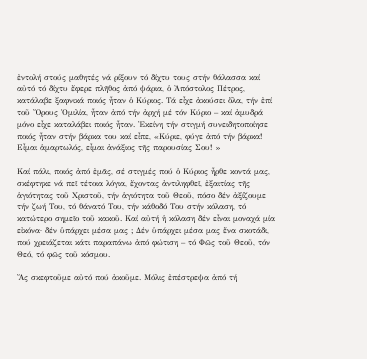ἐντολή στούς μαθητές νά ρίξουν τό δίχτυ τους στήν θάλασσα καί αὐτό τό δίχτυ ἔφερε πλῆθος ἀπό ψάρια, ὁ Ἀπόστολος Πέτρος, κατάλαβε ξαφνικά ποιός ἦταν ὁ Κύριος. Τά εἶχε ἀκούσει ὅλα, τήν ἐπί τοῦ Ὄρους Ὁμιλία, ἦταν ἀπό τήν ἀρχή μέ τόν Κύριο – καί ἀμυδρά μόνο εἶχε καταλάβει ποιός ἦταν. Ἐκείνη τήν στιγμή συνειδητοποίησε ποιός ἦταν στήν βάρκα του καί εἶπε, «Κύριε, φύγε ἀπό τήν βάρκα! Εἶμαι ἁμαρτωλός, εἶμαι ἀνάξιος τῆς παρουσίας Σου! »

Καί πάλι, ποιός ἀπό ἐμᾶς, σέ στιγμές πού ὁ Κύριος ἦρθε κοντά μας, σκέφτηκε νά πεῖ τέτοια λόγια, ἔχοντας ἀντιληφθεῖ, ἐξαιτίας τῆς ἁγιότητας τοῦ Χριστοῦ, τήν ἁγιότητα τοῦ Θεοῦ, πόσο δέν ἀξίζουμε τήν ζωή Του, τό θάνατό Του, τήν κάθοδό Του στήν κόλαση, τό κατώτερο σημεῖο τοῦ κακοῦ. Καί αὐτή ἡ κόλαση δέν εἶναι μοναχά μία εἰκόνα· δέν ὑπάρχει μέσα μας ; Δέν ὑπάρχει μέσα μας ἕνα σκοτάδι, πού χρειάζεται κάτι παραπάνω ἀπό φώτιση – τό Φῶς τοῦ Θεοῦ, τόν Θεό, τό φῶς τοῦ κόσμου.

Ἄς σκεφτοῦμε αὐτό πού ἀκοῦμε. Μόλις ἐπέστρεψα ἀπό τή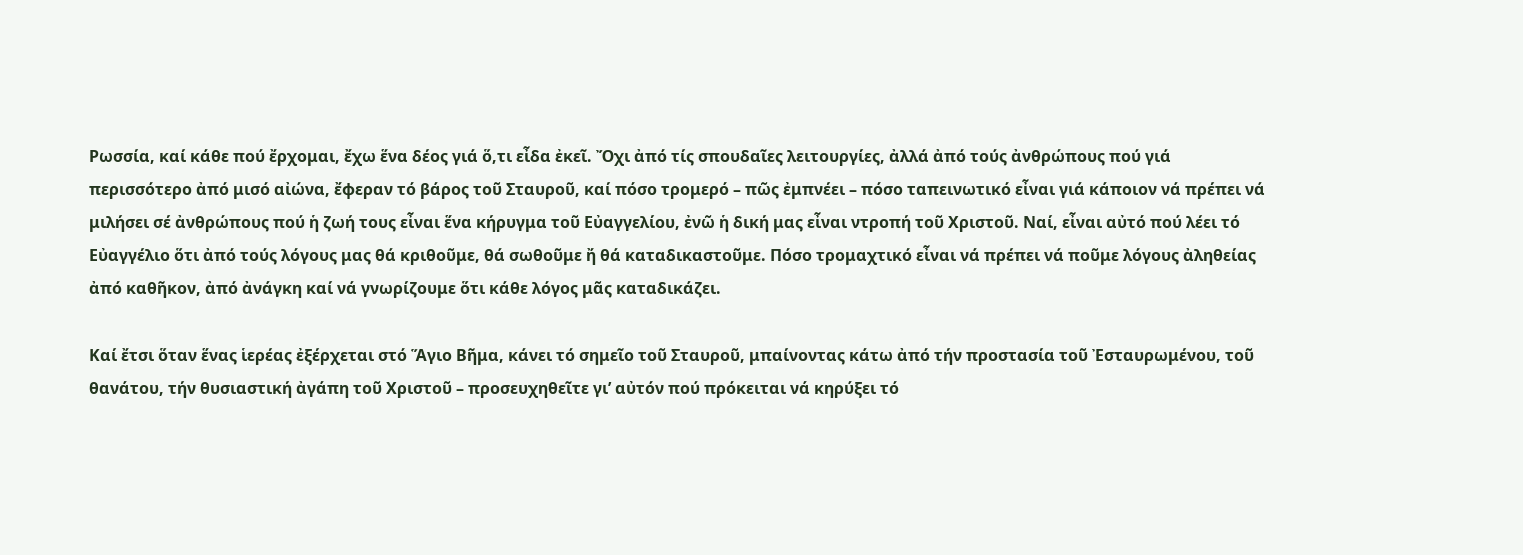Ρωσσία, καί κάθε πού ἔρχομαι, ἔχω ἕνα δέος γιά ὅ,τι εἶδα ἐκεῖ. Ὄχι ἀπό τίς σπουδαῖες λειτουργίες, ἀλλά ἀπό τούς ἀνθρώπους πού γιά περισσότερο ἀπό μισό αἰώνα, ἔφεραν τό βάρος τοῦ Σταυροῦ, καί πόσο τρομερό – πῶς ἐμπνέει – πόσο ταπεινωτικό εἶναι γιά κάποιον νά πρέπει νά μιλήσει σέ ἀνθρώπους πού ἡ ζωή τους εἶναι ἕνα κήρυγμα τοῦ Εὐαγγελίου, ἐνῶ ἡ δική μας εἶναι ντροπή τοῦ Χριστοῦ. Ναί, εἶναι αὐτό πού λέει τό Εὐαγγέλιο ὅτι ἀπό τούς λόγους μας θά κριθοῦμε, θά σωθοῦμε ἤ θά καταδικαστοῦμε. Πόσο τρομαχτικό εἶναι νά πρέπει νά ποῦμε λόγους ἀληθείας ἀπό καθῆκον, ἀπό ἀνάγκη καί νά γνωρίζουμε ὅτι κάθε λόγος μᾶς καταδικάζει.

Καί ἔτσι ὅταν ἕνας ἱερέας ἐξέρχεται στό Ἅγιο Βῆμα, κάνει τό σημεῖο τοῦ Σταυροῦ, μπαίνοντας κάτω ἀπό τήν προστασία τοῦ Ἐσταυρωμένου, τοῦ θανάτου, τήν θυσιαστική ἀγάπη τοῦ Χριστοῦ – προσευχηθεῖτε γι’ αὐτόν πού πρόκειται νά κηρύξει τό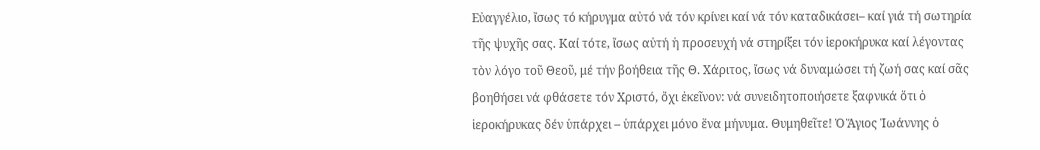Εὐαγγέλιο, ἴσως τό κήρυγμα αὐτό νά τόν κρίνει καί νά τόν καταδικάσει– καί γιά τή σωτηρία τῆς ψυχῆς σας. Καί τότε, ἴσως αὐτή ἡ προσευχή νά στηρίξει τόν ἱεροκήρυκα καί λέγοντας τὸν λόγο τοῦ Θεοῦ, μέ τήν βοήθεια τῆς Θ. Χάριτος, ἴσως νά δυναμώσει τή ζωή σας καί σᾶς βοηθήσει νά φθάσετε τόν Χριστό, ὄχι ἐκεῖνον: νά συνειδητοποιήσετε ξαφνικά ὅτι ὁ ἱεροκήρυκας δέν ὑπάρχει – ὑπάρχει μόνο ἕνα μήνυμα. Θυμηθεῖτε! Ὁ Ἅγιος Ἰωάννης ὁ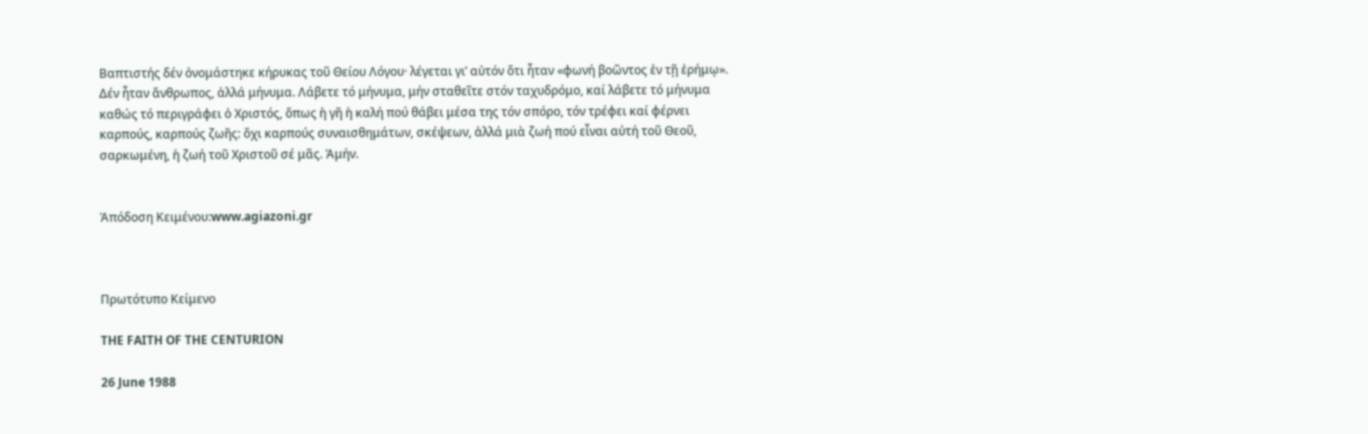Βαπτιστής δέν ὀνομάστηκε κήρυκας τοῦ Θείου Λόγου· λέγεται γι’ αὐτόν ὅτι ἦταν «φωνή βοῶντος ἐν τῇ ἐρήμῳ». Δέν ἦταν ἄνθρωπος, ἀλλά μήνυμα. Λάβετε τό μήνυμα, μήν σταθεῖτε στόν ταχυδρόμο, καί λάβετε τό μήνυμα καθώς τό περιγράφει ὁ Χριστός, ὅπως ἡ γῆ ἡ καλή πού θάβει μέσα της τόν σπόρο, τόν τρέφει καί φέρνει καρπούς, καρπούς ζωῆς: ὄχι καρπούς συναισθημάτων, σκέψεων, ἀλλά μιὰ ζωή πού εἶναι αὐτή τοῦ Θεοῦ, σαρκωμένη, ἡ ζωή τοῦ Χριστοῦ σέ μᾶς. Ἀμήν.


Ἀπόδοση Κειμένου:www.agiazoni.gr



Πρωτότυπο Κείμενο

THE FAITH OF THE CENTURION

26 June 1988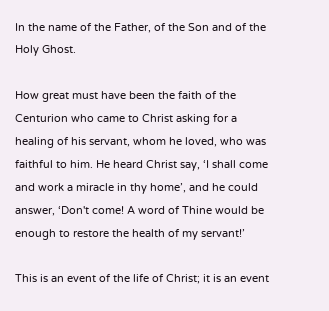In the name of the Father, of the Son and of the Holy Ghost.

How great must have been the faith of the Centurion who came to Christ asking for a healing of his servant, whom he loved, who was faithful to him. He heard Christ say, ‘I shall come and work a miracle in thy home’, and he could answer, ‘Don't come! A word of Thine would be enough to restore the health of my servant!’

This is an event of the life of Christ; it is an event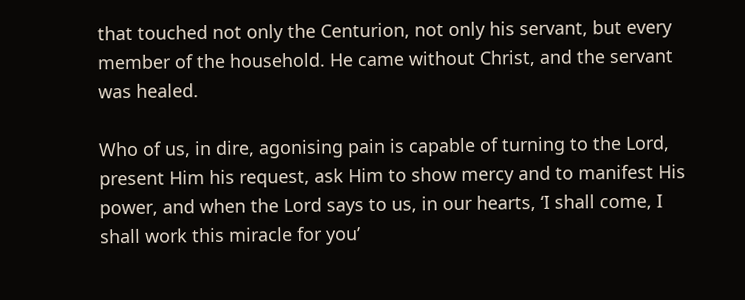that touched not only the Centurion, not only his servant, but every member of the household. He came without Christ, and the servant was healed.

Who of us, in dire, agonising pain is capable of turning to the Lord, present Him his request, ask Him to show mercy and to manifest His power, and when the Lord says to us, in our hearts, ‘I shall come, I shall work this miracle for you’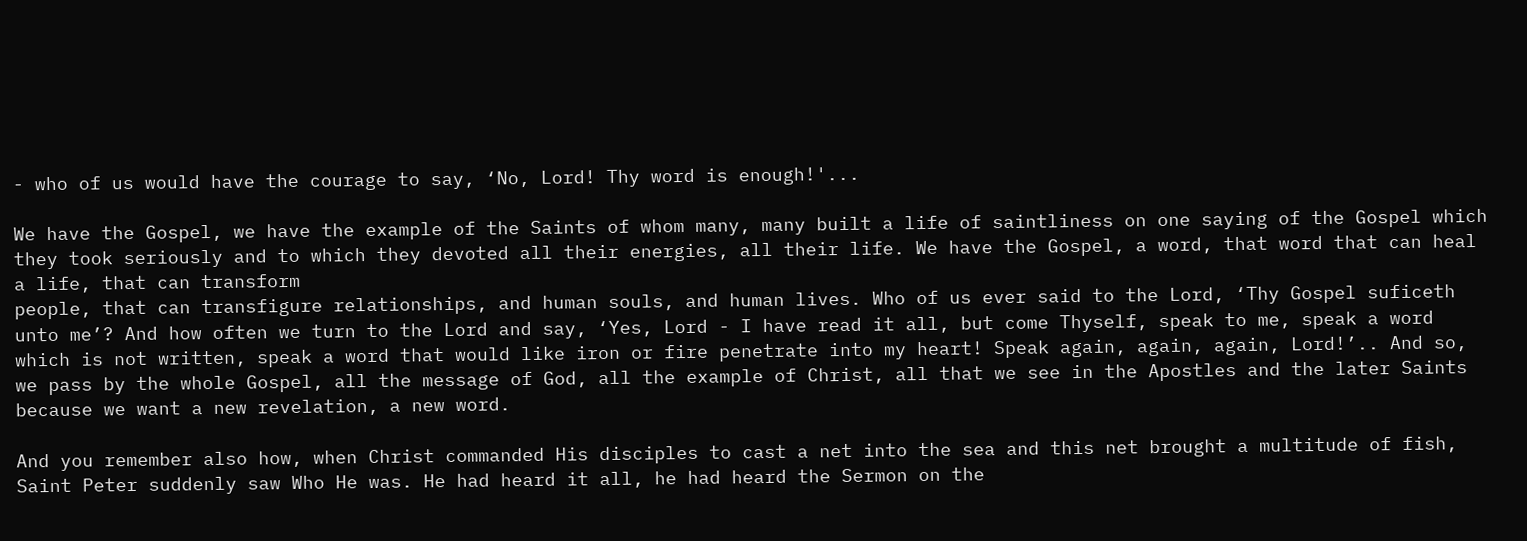- who of us would have the courage to say, ‘No, Lord! Thy word is enough!'...

We have the Gospel, we have the example of the Saints of whom many, many built a life of saintliness on one saying of the Gospel which they took seriously and to which they devoted all their energies, all their life. We have the Gospel, a word, that word that can heal a life, that can transform
people, that can transfigure relationships, and human souls, and human lives. Who of us ever said to the Lord, ‘Thy Gospel suficeth unto me’? And how often we turn to the Lord and say, ‘Yes, Lord - I have read it all, but come Thyself, speak to me, speak a word which is not written, speak a word that would like iron or fire penetrate into my heart! Speak again, again, again, Lord!’.. And so, we pass by the whole Gospel, all the message of God, all the example of Christ, all that we see in the Apostles and the later Saints because we want a new revelation, a new word.

And you remember also how, when Christ commanded His disciples to cast a net into the sea and this net brought a multitude of fish, Saint Peter suddenly saw Who He was. He had heard it all, he had heard the Sermon on the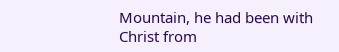Mountain, he had been with Christ from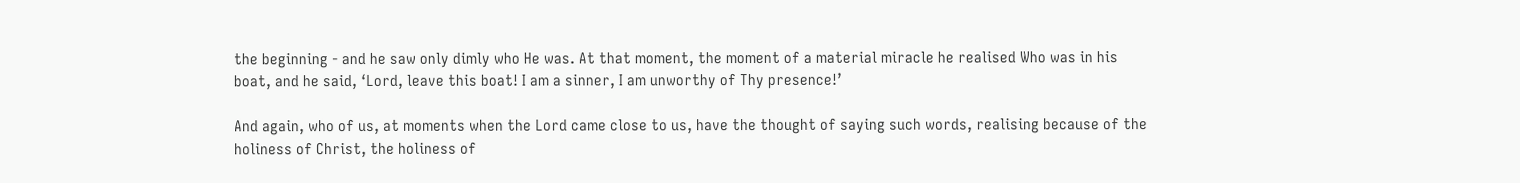the beginning - and he saw only dimly who He was. At that moment, the moment of a material miracle he realised Who was in his boat, and he said, ‘Lord, leave this boat! I am a sinner, I am unworthy of Thy presence!’

And again, who of us, at moments when the Lord came close to us, have the thought of saying such words, realising because of the holiness of Christ, the holiness of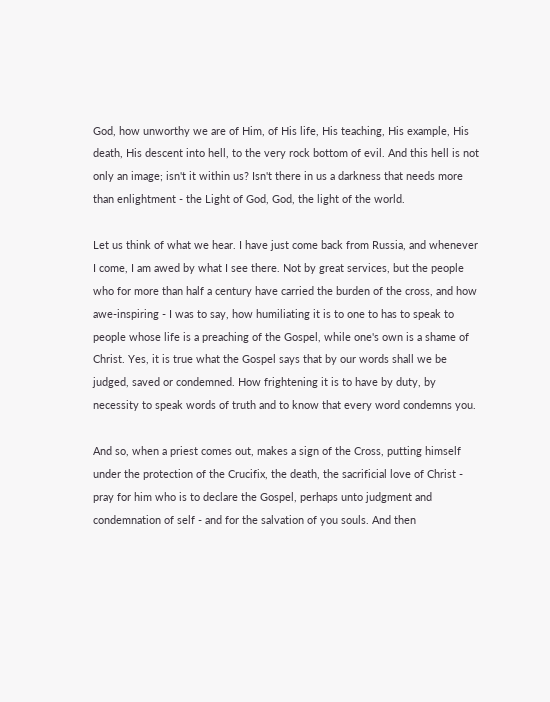God, how unworthy we are of Him, of His life, His teaching, His example, His death, His descent into hell, to the very rock bottom of evil. And this hell is not only an image; isn't it within us? Isn't there in us a darkness that needs more than enlightment - the Light of God, God, the light of the world.

Let us think of what we hear. I have just come back from Russia, and whenever I come, I am awed by what I see there. Not by great services, but the people who for more than half a century have carried the burden of the cross, and how awe-inspiring - I was to say, how humiliating it is to one to has to speak to people whose life is a preaching of the Gospel, while one's own is a shame of Christ. Yes, it is true what the Gospel says that by our words shall we be judged, saved or condemned. How frightening it is to have by duty, by necessity to speak words of truth and to know that every word condemns you.

And so, when a priest comes out, makes a sign of the Cross, putting himself under the protection of the Crucifix, the death, the sacrificial love of Christ - pray for him who is to declare the Gospel, perhaps unto judgment and condemnation of self - and for the salvation of you souls. And then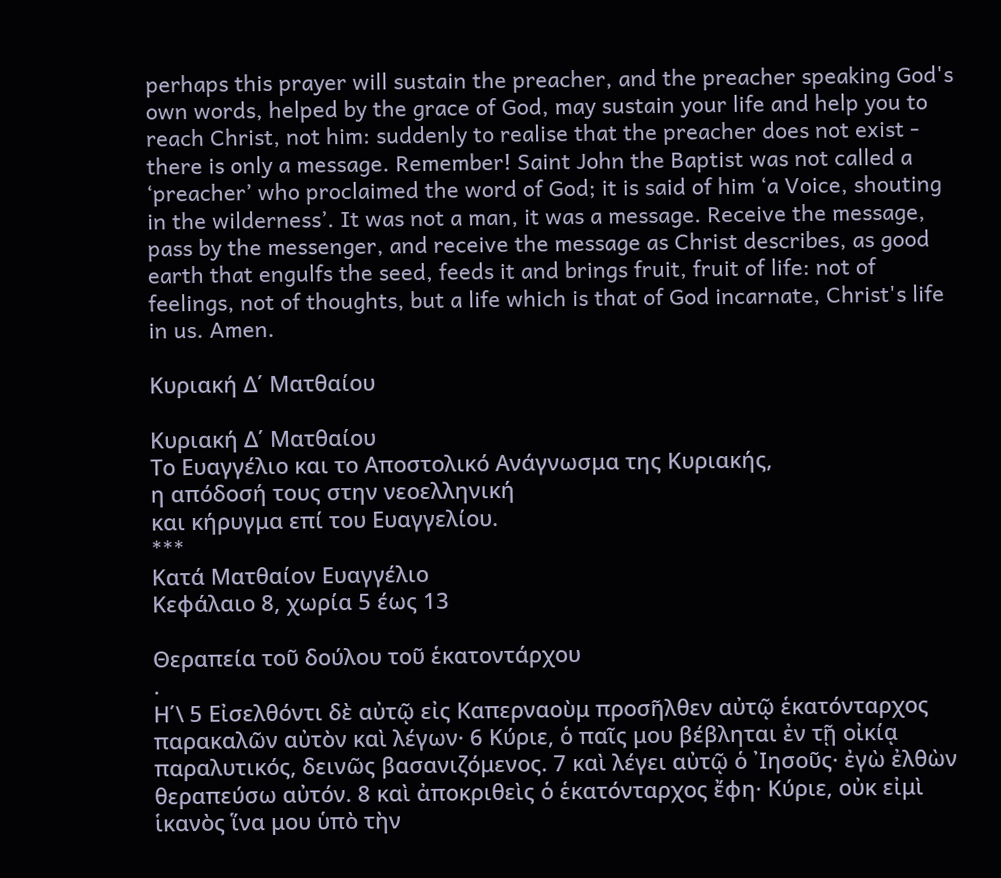perhaps this prayer will sustain the preacher, and the preacher speaking God's own words, helped by the grace of God, may sustain your life and help you to reach Christ, not him: suddenly to realise that the preacher does not exist - there is only a message. Remember! Saint John the Baptist was not called a ‘preacher’ who proclaimed the word of God; it is said of him ‘a Voice, shouting in the wilderness’. It was not a man, it was a message. Receive the message, pass by the messenger, and receive the message as Christ describes, as good earth that engulfs the seed, feeds it and brings fruit, fruit of life: not of feelings, not of thoughts, but a life which is that of God incarnate, Christ's life in us. Amen.

Κυριακή Δ΄ Ματθαίου

Κυριακή Δ΄ Ματθαίου
Το Ευαγγέλιο και το Αποστολικό Ανάγνωσμα της Κυριακής,
η απόδοσή τους στην νεοελληνική
και κήρυγμα επί του Ευαγγελίου.
***
Κατά Ματθαίον Ευαγγέλιο
Κεφάλαιο 8, χωρία 5 έως 13

Θεραπεία τοῦ δούλου τοῦ ἑκατοντάρχου
.
Η΄\ 5 Εἰσελθόντι δὲ αὐτῷ εἰς Καπερναοὺμ προσῆλθεν αὐτῷ ἑκατόνταρχος παρακαλῶν αὐτὸν καὶ λέγων· 6 Κύριε, ὁ παῖς μου βέβληται ἐν τῇ οἰκίᾳ παραλυτικός, δεινῶς βασανιζόμενος. 7 καὶ λέγει αὐτῷ ὁ ᾿Ιησοῦς· ἐγὼ ἐλθὼν θεραπεύσω αὐτόν. 8 καὶ ἀποκριθεὶς ὁ ἑκατόνταρχος ἔφη· Κύριε, οὐκ εἰμὶ ἱκανὸς ἵνα μου ὑπὸ τὴν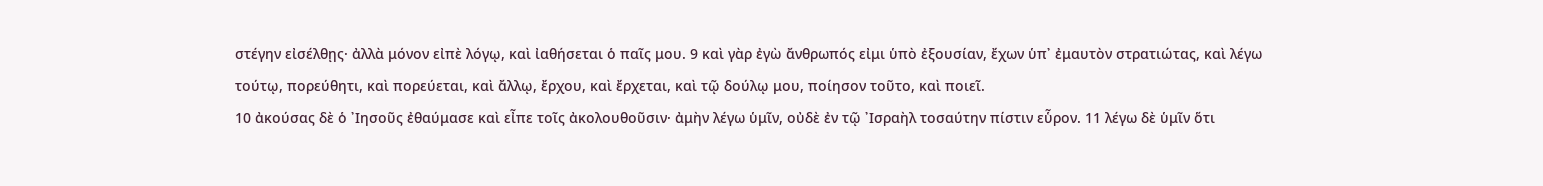στέγην εἰσέλθῃς· ἀλλὰ μόνον εἰπὲ λόγῳ, καὶ ἰαθήσεται ὁ παῖς μου. 9 καὶ γὰρ ἐγὼ ἄνθρωπός εἰμι ὑπὸ ἐξουσίαν, ἔχων ὑπ᾿ ἐμαυτὸν στρατιώτας, καὶ λέγω τούτῳ, πορεύθητι, καὶ πορεύεται, καὶ ἄλλῳ, ἔρχου, καὶ ἔρχεται, καὶ τῷ δούλῳ μου, ποίησον τοῦτο, καὶ ποιεῖ.
10 ἀκούσας δὲ ὁ ᾿Ιησοῦς ἐθαύμασε καὶ εἶπε τοῖς ἀκολουθοῦσιν· ἀμὴν λέγω ὑμῖν, οὐδὲ ἐν τῷ ᾿Ισραὴλ τοσαύτην πίστιν εὗρον. 11 λέγω δὲ ὑμῖν ὅτι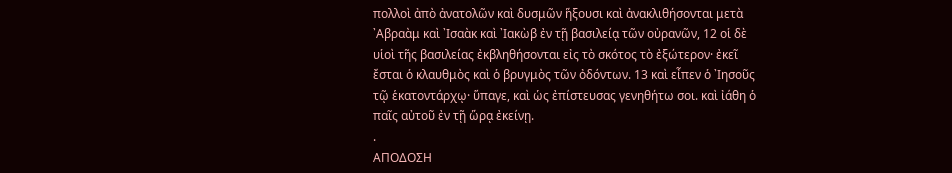πολλοὶ ἀπὸ ἀνατολῶν καὶ δυσμῶν ἥξουσι καὶ ἀνακλιθήσονται μετὰ ᾿Αβραὰμ καὶ ᾿Ισαὰκ καὶ ᾿Ιακὼβ ἐν τῇ βασιλείᾳ τῶν οὐρανῶν, 12 οἱ δὲ υἱοὶ τῆς βασιλείας ἐκβληθήσονται εἰς τὸ σκότος τὸ ἐξώτερον· ἐκεῖ ἔσται ὁ κλαυθμὸς καὶ ὁ βρυγμὸς τῶν ὀδόντων. 13 καὶ εἶπεν ὁ ᾿Ιησοῦς τῷ ἑκατοντάρχῳ· ὕπαγε, καὶ ὡς ἐπίστευσας γενηθήτω σοι. καὶ ἰάθη ὁ παῖς αὐτοῦ ἐν τῇ ὥρᾳ ἐκείνῃ.
.
ΑΠΟΔΟΣΗ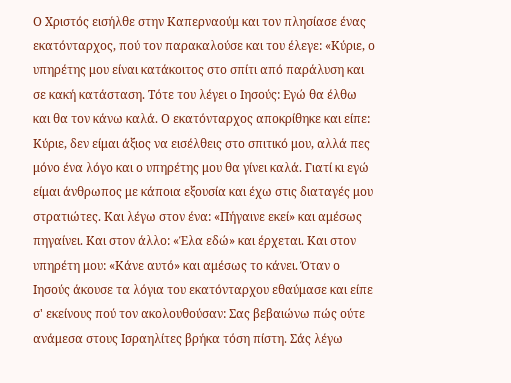Ο Χριστός εισήλθε στην Καπερναούμ και τον πλησίασε ένας εκατόνταρχος, πού τον παρακαλούσε και του έλεγε: «Κύριε, ο υπηρέτης μου είναι κατάκοιτος στο σπίτι από παράλυση και σε κακή κατάσταση. Τότε του λέγει ο Ιησούς: Εγώ θα έλθω και θα τον κάνω καλά. Ο εκατόνταρχος αποκρίθηκε και είπε: Κύριε, δεν είμαι άξιος να εισέλθεις στο σπιτικό μου, αλλά πες μόνο ένα λόγο και ο υπηρέτης μου θα γίνει καλά. Γιατί κι εγώ είμαι άνθρωπος με κάποια εξουσία και έχω στις διαταγές μου στρατιώτες. Και λέγω στον ένα: «Πήγαινε εκεί» και αμέσως πηγαίνει. Και στον άλλο: «Έλα εδώ» και έρχεται. Και στον υπηρέτη μου: «Κάνε αυτό» και αμέσως το κάνει. Όταν ο Ιησούς άκουσε τα λόγια του εκατόνταρχου εθαύμασε και είπε σ' εκείνους πού τον ακολουθούσαν: Σας βεβαιώνω πώς ούτε ανάμεσα στους Ισραηλίτες βρήκα τόση πίστη. Σάς λέγω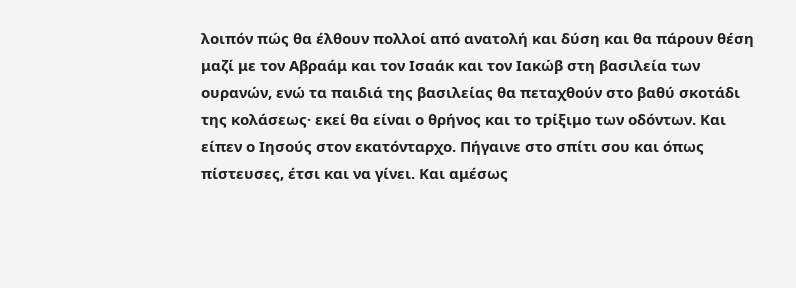λοιπόν πώς θα έλθουν πολλοί από ανατολή και δύση και θα πάρουν θέση μαζί με τον Αβραάμ και τον Ισαάκ και τον Ιακώβ στη βασιλεία των ουρανών, ενώ τα παιδιά της βασιλείας θα πεταχθούν στο βαθύ σκοτάδι της κολάσεως· εκεί θα είναι ο θρήνος και το τρίξιμο των οδόντων. Και είπεν ο Ιησούς στον εκατόνταρχο. Πήγαινε στο σπίτι σου και όπως πίστευσες, έτσι και να γίνει. Και αμέσως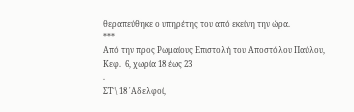θεραπεύθηκε ο υπηρέτης του από εκείνη την ώρα.
***
Από την προς Ρωμαίους Επιστολή του Αποστόλου Παύλου,
Κεφ.  6, χωρία 18 έως 23
.
ΣΤ΄\ 18 ᾿Αδελφοί,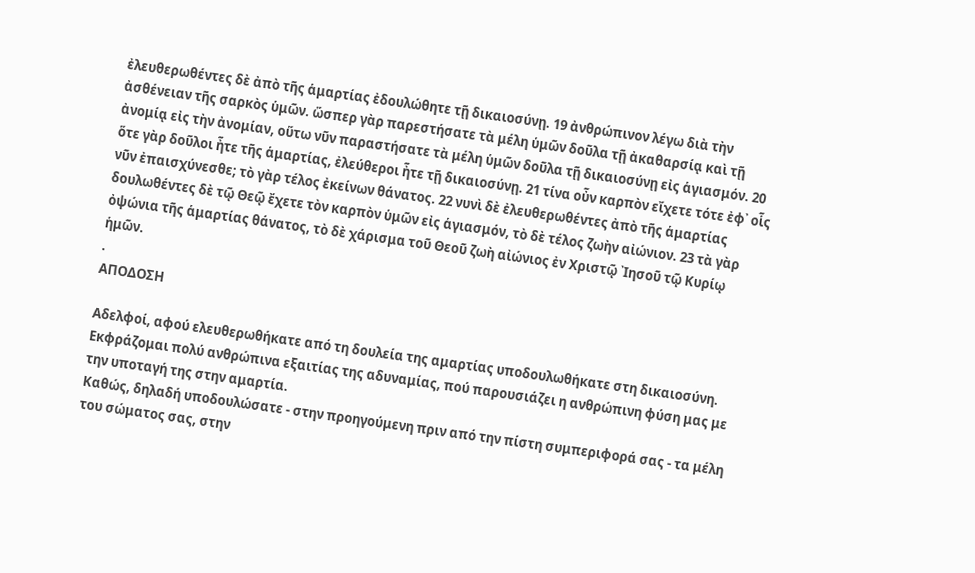ἐλευθερωθέντες δὲ ἀπὸ τῆς ἁμαρτίας ἐδουλώθητε τῇ δικαιοσύνῃ. 19 ἀνθρώπινον λέγω διὰ τὴν ἀσθένειαν τῆς σαρκὸς ὑμῶν. ὥσπερ γὰρ παρεστήσατε τὰ μέλη ὑμῶν δοῦλα τῇ ἀκαθαρσίᾳ καὶ τῇ ἀνομίᾳ εἰς τὴν ἀνομίαν, οὕτω νῦν παραστήσατε τὰ μέλη ὑμῶν δοῦλα τῇ δικαιοσύνῃ εἰς ἁγιασμόν. 20 ὅτε γὰρ δοῦλοι ἦτε τῆς ἁμαρτίας, ἐλεύθεροι ἦτε τῇ δικαιοσύνῃ. 21 τίνα οὖν καρπὸν εἴχετε τότε ἐφ᾿ οἷς νῦν ἐπαισχύνεσθε; τὸ γὰρ τέλος ἐκείνων θάνατος. 22 νυνὶ δὲ ἐλευθερωθέντες ἀπὸ τῆς ἁμαρτίας δουλωθέντες δὲ τῷ Θεῷ ἔχετε τὸν καρπὸν ὑμῶν εἰς ἁγιασμόν, τὸ δὲ τέλος ζωὴν αἰώνιον. 23 τὰ γὰρ ὀψώνια τῆς ἁμαρτίας θάνατος, τὸ δὲ χάρισμα τοῦ Θεοῦ ζωὴ αἰώνιος ἐν Χριστῷ ᾿Ιησοῦ τῷ Κυρίῳ ἡμῶν.
.
ΑΠΟΔΟΣΗ

Αδελφοί, αφού ελευθερωθήκατε από τη δουλεία της αμαρτίας υποδουλωθήκατε στη δικαιοσύνη. Εκφράζομαι πολύ ανθρώπινα εξαιτίας της αδυναμίας, πού παρουσιάζει η ανθρώπινη φύση μας με την υποταγή της στην αμαρτία.
Καθώς, δηλαδή υποδουλώσατε - στην προηγούμενη πριν από την πίστη συμπεριφορά σας - τα μέλη του σώματος σας, στην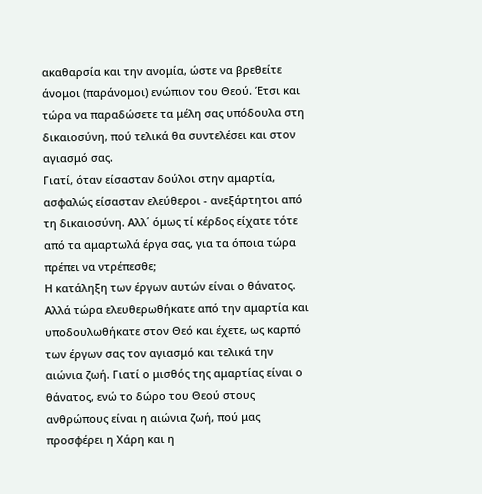ακαθαρσία και την ανομία, ώστε να βρεθείτε άνομοι (παράνομοι) ενώπιον του Θεού. Έτσι και τώρα να παραδώσετε τα μέλη σας υπόδουλα στη δικαιοσύνη, πού τελικά θα συντελέσει και στον αγιασμό σας.
Γιατί, όταν είσασταν δούλοι στην αμαρτία, ασφαλώς είσασταν ελεύθεροι - ανεξάρτητοι από τη δικαιοσύνη. Αλλ΄ όμως τί κέρδος είχατε τότε από τα αμαρτωλά έργα σας, για τα όποια τώρα πρέπει να ντρέπεσθε;
Η κατάληξη των έργων αυτών είναι ο θάνατος. Αλλά τώρα ελευθερωθήκατε από την αμαρτία και υποδουλωθήκατε στον Θεό και έχετε, ως καρπό των έργων σας τον αγιασμό και τελικά την αιώνια ζωή. Γιατί ο μισθός της αμαρτίας είναι ο θάνατος, ενώ το δώρο του Θεού στους ανθρώπους είναι η αιώνια ζωή, πού μας προσφέρει η Χάρη και η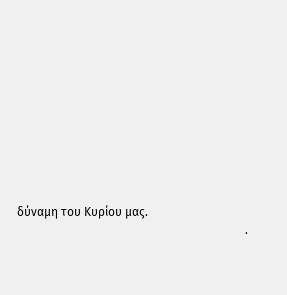δύναμη του Κυρίου μας.
                                                                            .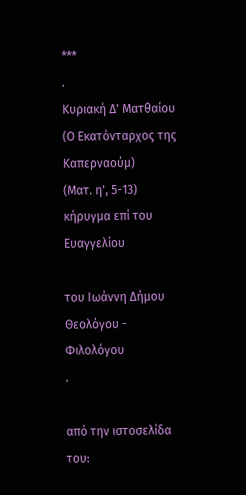***
.
Κυριακή Δ' Ματθαίου
(Ο Εκατόνταρχος της Καπερναούμ)
(Ματ. η', 5-13)
κήρυγμα επί του Ευαγγελίου

του Ιωάννη Δήμου
Θεολόγου - Φιλολόγου
.

από την ιστοσελίδα του: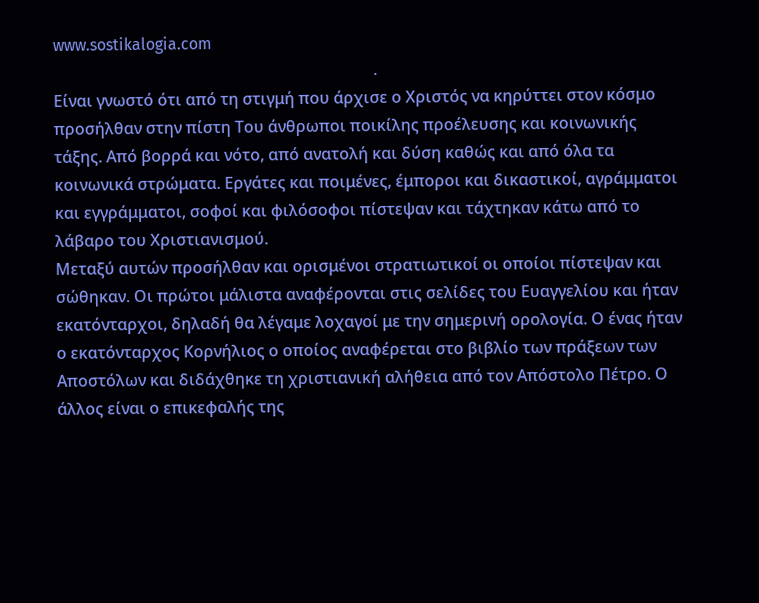www.sostikalogia.com
                                                                                .
Είναι γνωστό ότι από τη στιγμή που άρχισε ο Χριστός να κηρύττει στον κόσμο προσήλθαν στην πίστη Του άνθρωποι ποικίλης προέλευσης και κοινωνικής τάξης. Από βορρά και νότο, από ανατολή και δύση καθώς και από όλα τα κοινωνικά στρώματα. Εργάτες και ποιμένες, έμποροι και δικαστικοί, αγράμματοι και εγγράμματοι, σοφοί και φιλόσοφοι πίστεψαν και τάχτηκαν κάτω από το λάβαρο του Χριστιανισμού.
Μεταξύ αυτών προσήλθαν και ορισμένοι στρατιωτικοί οι οποίοι πίστεψαν και σώθηκαν. Οι πρώτοι μάλιστα αναφέρονται στις σελίδες του Ευαγγελίου και ήταν εκατόνταρχοι, δηλαδή θα λέγαμε λοχαγοί με την σημερινή ορολογία. Ο ένας ήταν ο εκατόνταρχος Κορνήλιος ο οποίος αναφέρεται στο βιβλίο των πράξεων των Αποστόλων και διδάχθηκε τη χριστιανική αλήθεια από τον Απόστολο Πέτρο. Ο άλλος είναι ο επικεφαλής της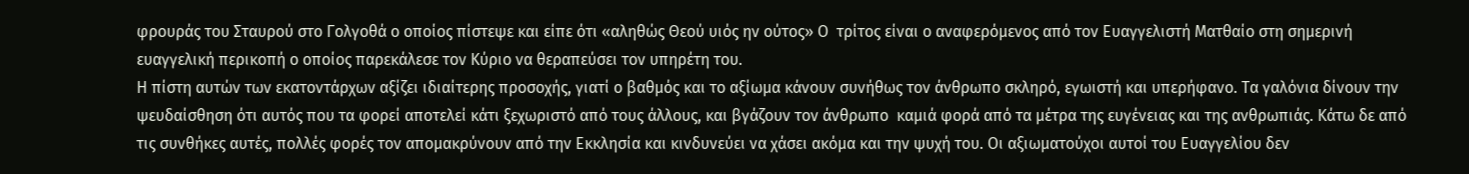φρουράς του Σταυρού στο Γολγοθά ο οποίος πίστεψε και είπε ότι «αληθώς Θεού υιός ην ούτος» Ο  τρίτος είναι ο αναφερόμενος από τον Ευαγγελιστή Ματθαίο στη σημερινή ευαγγελική περικοπή ο οποίος παρεκάλεσε τον Κύριο να θεραπεύσει τον υπηρέτη του.
Η πίστη αυτών των εκατοντάρχων αξίζει ιδιαίτερης προσοχής, γιατί ο βαθμός και το αξίωμα κάνουν συνήθως τον άνθρωπο σκληρό, εγωιστή και υπερήφανο. Τα γαλόνια δίνουν την ψευδαίσθηση ότι αυτός που τα φορεί αποτελεί κάτι ξεχωριστό από τους άλλους, και βγάζουν τον άνθρωπο  καμιά φορά από τα μέτρα της ευγένειας και της ανθρωπιάς. Κάτω δε από τις συνθήκες αυτές, πολλές φορές τον απομακρύνουν από την Εκκλησία και κινδυνεύει να χάσει ακόμα και την ψυχή του. Οι αξιωματούχοι αυτοί του Ευαγγελίου δεν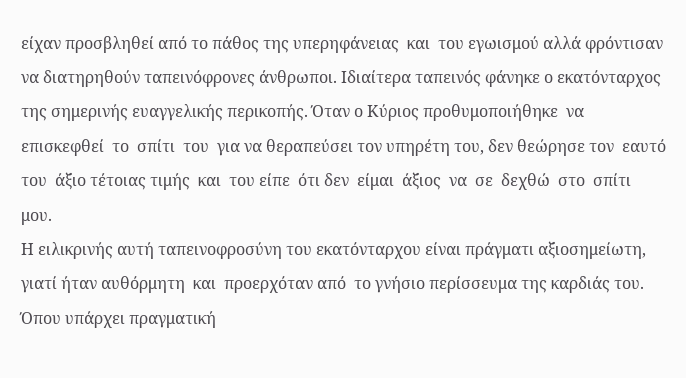είχαν προσβληθεί από το πάθος της υπερηφάνειας  και  του εγωισμού αλλά φρόντισαν να διατηρηθούν ταπεινόφρονες άνθρωποι. Ιδιαίτερα ταπεινός φάνηκε ο εκατόνταρχος της σημερινής ευαγγελικής περικοπής. Όταν ο Κύριος προθυμοποιήθηκε  να  επισκεφθεί  το  σπίτι  του  για να θεραπεύσει τον υπηρέτη του, δεν θεώρησε τον  εαυτό  του  άξιο τέτοιας τιμής  και  του είπε  ότι δεν  είμαι  άξιος  να  σε  δεχθώ  στο  σπίτι  μου.
Η ειλικρινής αυτή ταπεινοφροσύνη του εκατόνταρχου είναι πράγματι αξιοσημείωτη, γιατί ήταν αυθόρμητη  και  προερχόταν από  το γνήσιο περίσσευμα της καρδιάς του. Όπου υπάρχει πραγματική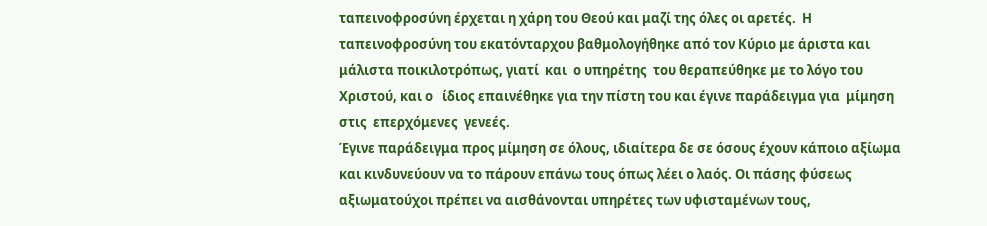ταπεινοφροσύνη έρχεται η χάρη του Θεού και μαζί της όλες οι αρετές.  Η     ταπεινοφροσύνη του εκατόνταρχου βαθμολογήθηκε από τον Κύριο με άριστα και μάλιστα ποικιλοτρόπως, γιατί  και  ο υπηρέτης  του θεραπεύθηκε με το λόγο του Χριστού, και ο   ίδιος επαινέθηκε για την πίστη του και έγινε παράδειγμα για  μίμηση  στις  επερχόμενες  γενεές.
Έγινε παράδειγμα προς μίμηση σε όλους, ιδιαίτερα δε σε όσους έχουν κάποιο αξίωμα και κινδυνεύουν να το πάρουν επάνω τους όπως λέει ο λαός. Οι πάσης φύσεως αξιωματούχοι πρέπει να αισθάνονται υπηρέτες των υφισταμένων τους,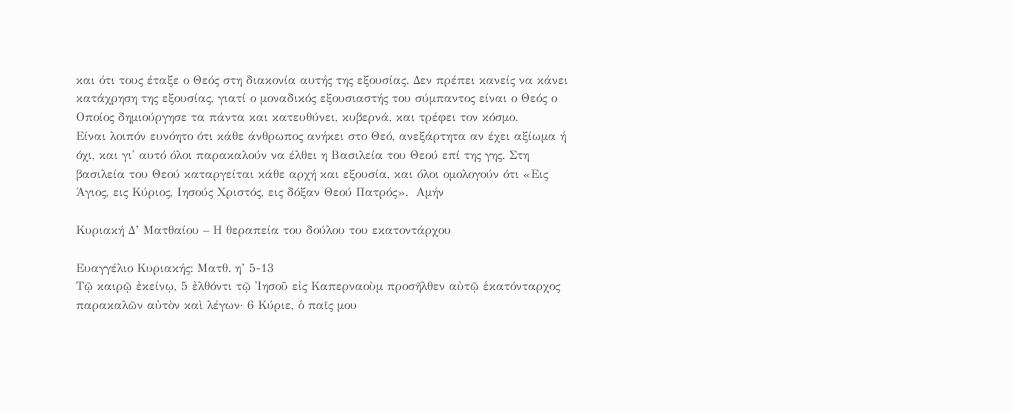και ότι τους έταξε ο Θεός στη διακονία αυτής της εξουσίας. Δεν πρέπει κανείς να κάνει κατάχρηση της εξουσίας, γιατί ο μοναδικός εξουσιαστής του σύμπαντος είναι ο Θεός ο Οποίος δημιούργησε τα πάντα και κατευθύνει, κυβερνά, και τρέφει τον κόσμο.
Είναι λοιπόν ευνόητο ότι κάθε άνθρωπος ανήκει στο Θεό, ανεξάρτητα αν έχει αξίωμα ή όχι, και γι' αυτό όλοι παρακαλούν να έλθει η Βασιλεία του Θεού επί της γης. Στη βασιλεία του Θεού καταργείται κάθε αρχή και εξουσία, και όλοι ομολογούν ότι «Εις Άγιος, εις Κύριος, Ιησούς Χριστός, εις δόξαν Θεού Πατρός».  Αμήν

Κυριακή Δ’ Ματθαίου – Η θεραπεία του δούλου του εκατοντάρχου

Ευαγγέλιο Κυριακής: Ματθ. η’ 5-13
Τῷ καιρῷ ἐκείνῳ, 5 ἐλθόντι τῷ Ἰησοῦ εἰς Καπερναοὺμ προσῆλθεν αὐτῷ ἑκατόνταρχος παρακαλῶν αὐτὸν καὶ λέγων· 6 Κύριε, ὁ παῖς μου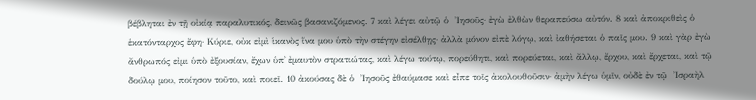βέβληται ἐν τῇ οἰκίᾳ παραλυτικός, δεινῶς βασανιζόμενος. 7 καὶ λέγει αὐτῷ ὁ  Ἰησοῦς· ἐγὼ ἐλθὼν θεραπεύσω αὐτόν. 8 καὶ ἀποκριθεὶς ὁ ἑκατόνταρχος ἔφη· Κύριε, οὐκ εἰμὶ ἱκανὸς ἵνα μου ὑπὸ τὴν στέγην εἰσέλθῃς· ἀλλὰ μόνον εἰπὲ λόγῳ, καὶ ἰαθήσεται ὁ παῖς μου. 9 καὶ γὰρ ἐγὼ ἄνθρωπός εἰμι ὑπὸ ἐξουσίαν, ἔχων ὑπ᾿ ἐμαυτὸν στρατιώτας, καὶ λέγω τούτῳ, πορεύθητι, καὶ πορεύεται, καὶ ἄλλῳ, ἔρχου, καὶ ἔρχεται, καὶ τῷ δούλῳ μου, ποίησον τοῦτο, καὶ ποιεῖ. 10 ἀκούσας δὲ ὁ  Ἰησοῦς ἐθαύμασε καὶ εἶπε τοῖς ἀκολουθοῦσιν· ἀμὴν λέγω ὑμῖν, οὐδὲ ἐν τῷ  Ἰσραὴλ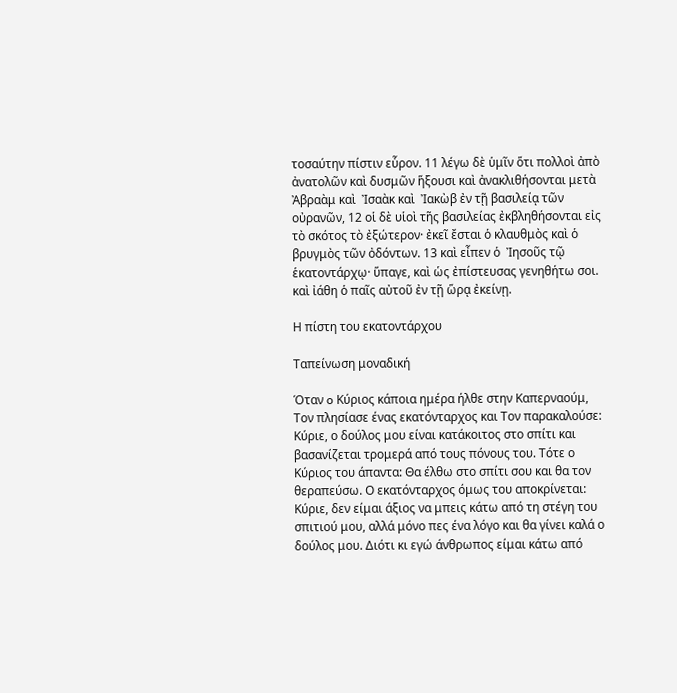τοσαύτην πίστιν εὗρον. 11 λέγω δὲ ὑμῖν ὅτι πολλοὶ ἀπὸ ἀνατολῶν καὶ δυσμῶν ἥξουσι καὶ ἀνακλιθήσονται μετὰ  Ἀβραὰμ καὶ  Ἰσαὰκ καὶ  Ἰακὼβ ἐν τῇ βασιλείᾳ τῶν οὐρανῶν, 12 οἱ δὲ υἱοὶ τῆς βασιλείας ἐκβληθήσονται εἰς τὸ σκότος τὸ ἐξώτερον· ἐκεῖ ἔσται ὁ κλαυθμὸς καὶ ὁ βρυγμὸς τῶν ὀδόντων. 13 καὶ εἶπεν ὁ  Ἰησοῦς τῷ ἑκατοντάρχῳ· ὕπαγε, καὶ ὡς ἐπίστευσας γενηθήτω σοι. καὶ ἰάθη ὁ παῖς αὐτοῦ ἐν τῇ ὥρᾳ ἐκείνῃ.

Η πίστη του εκατοντάρχου

Ταπείνωση μοναδική

Όταν o Κύριος κάποια ημέρα ήλθε στην Καπερναούμ, Τον πλησίασε ένας εκατόνταρχος και Τον παρακαλούσε: Κύριε, ο δούλος μου είναι κατάκοιτος στο σπίτι και βασανίζεται τρομερά από τους πόνους του. Τότε ο Κύριος του άπαντα: Θα έλθω στο σπίτι σου και θα τον θεραπεύσω. Ο εκατόνταρχος όμως του αποκρίνεται: Κύριε, δεν είμαι άξιος να μπεις κάτω από τη στέγη του σπιτιού μου, αλλά μόνο πες ένα λόγο και θα γίνει καλά ο δούλος μου. Διότι κι εγώ άνθρωπος είμαι κάτω από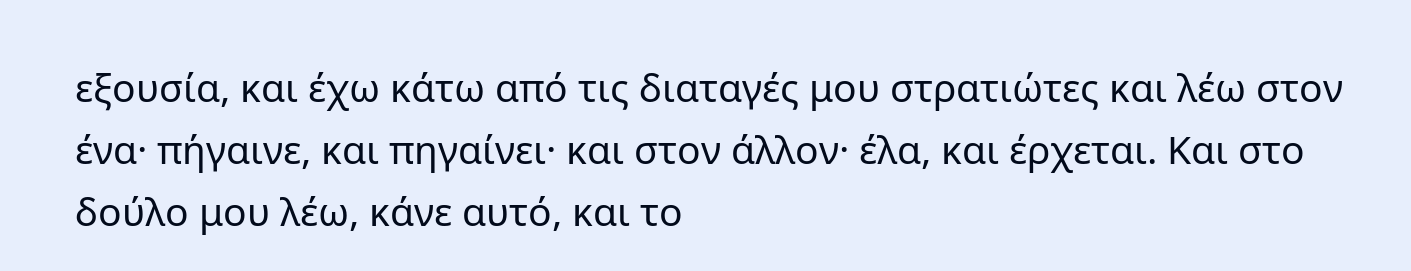εξουσία, και έχω κάτω από τις διαταγές μου στρατιώτες και λέω στον ένα· πήγαινε, και πηγαίνει· και στον άλλον· έλα, και έρχεται. Και στο δούλο μου λέω, κάνε αυτό, και το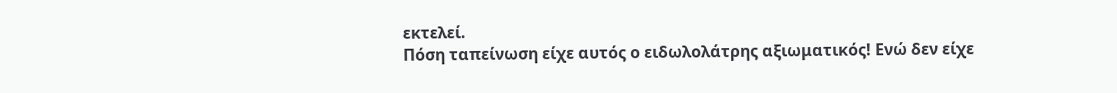εκτελεί.
Πόση ταπείνωση είχε αυτός ο ειδωλολάτρης αξιωματικός! Ενώ δεν είχε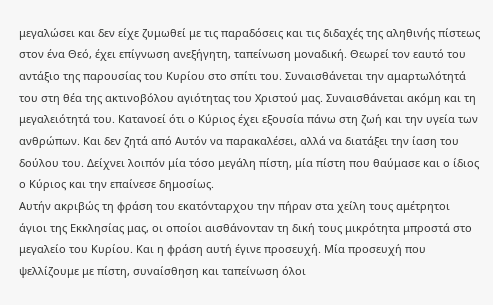μεγαλώσει και δεν είχε ζυμωθεί με τις παραδόσεις και τις διδαχές της αληθινής πίστεως στον ένα Θεό, έχει επίγνωση ανεξήγητη, ταπείνωση μοναδική. Θεωρεί τον εαυτό του αντάξιο της παρουσίας του Κυρίου στο σπίτι του. Συναισθάνεται την αμαρτωλότητά του στη θέα της ακτινοβόλου αγιότητας του Χριστού μας. Συναισθάνεται ακόμη και τη μεγαλειότητά του. Κατανοεί ότι ο Κύριος έχει εξουσία πάνω στη ζωή και την υγεία των ανθρώπων. Και δεν ζητά από Αυτόν να παρακαλέσει, αλλά να διατάξει την ίαση του δούλου του. Δείχνει λοιπόν μία τόσο μεγάλη πίστη, μία πίστη που θαύμασε και ο ίδιος ο Κύριος και την επαίνεσε δημοσίως.
Αυτήν ακριβώς τη φράση του εκατόνταρχου την πήραν στα χείλη τους αμέτρητοι άγιοι της Εκκλησίας μας, οι οποίοι αισθάνονταν τη δική τους μικρότητα μπροστά στο μεγαλείο του Κυρίου. Και η φράση αυτή έγινε προσευχή. Μία προσευχή που ψελλίζουμε με πίστη, συναίσθηση και ταπείνωση όλοι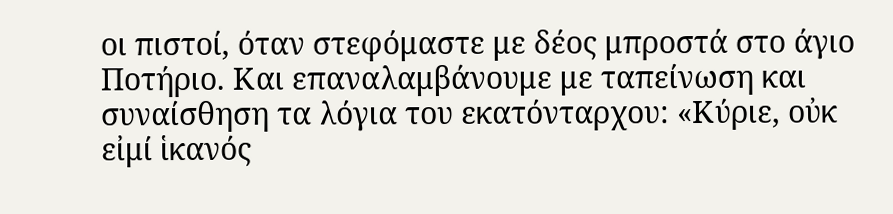οι πιστοί, όταν στεφόμαστε με δέος μπροστά στο άγιο Ποτήριο. Και επαναλαμβάνουμε με ταπείνωση και συναίσθηση τα λόγια του εκατόνταρχου: «Κύριε, οὐκ εἰμί ἱκανός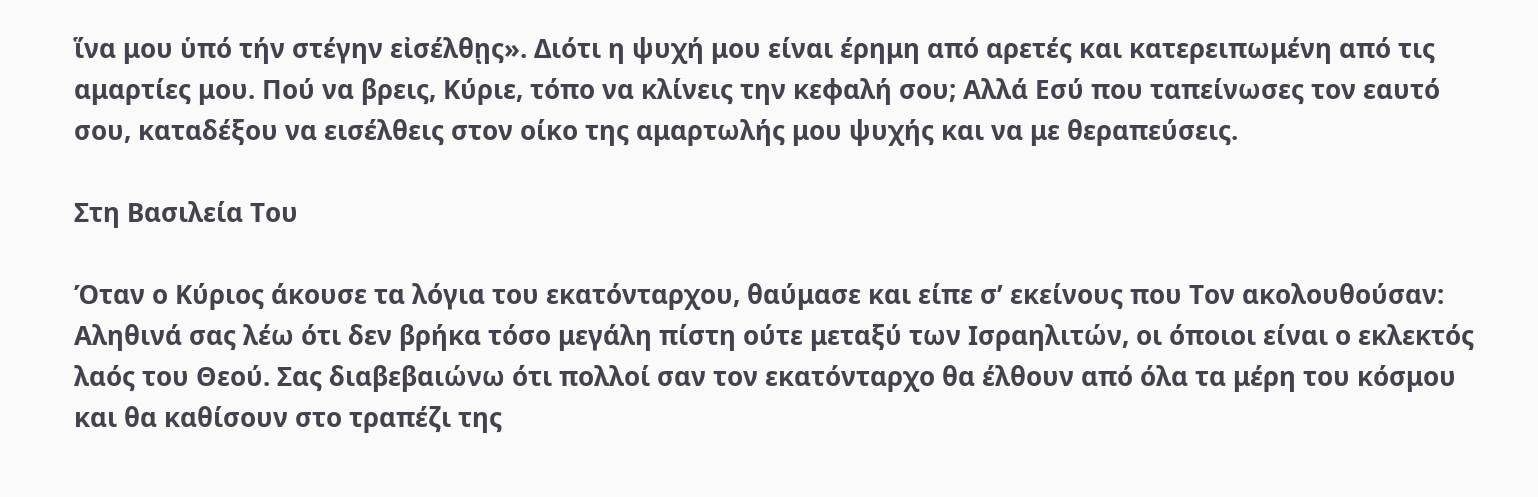ἵνα μου ὑπό τήν στέγην εἰσέλθῃς». Διότι η ψυχή μου είναι έρημη από αρετές και κατερειπωμένη από τις αμαρτίες μου. Πού να βρεις, Κύριε, τόπο να κλίνεις την κεφαλή σου; Αλλά Εσύ που ταπείνωσες τον εαυτό σου, καταδέξου να εισέλθεις στον οίκο της αμαρτωλής μου ψυχής και να με θεραπεύσεις.

Στη Βασιλεία Του

Όταν ο Κύριος άκουσε τα λόγια του εκατόνταρχου, θαύμασε και είπε σ’ εκείνους που Τον ακολουθούσαν: Αληθινά σας λέω ότι δεν βρήκα τόσο μεγάλη πίστη ούτε μεταξύ των Ισραηλιτών, οι όποιοι είναι ο εκλεκτός λαός του Θεού. Σας διαβεβαιώνω ότι πολλοί σαν τον εκατόνταρχο θα έλθουν από όλα τα μέρη του κόσμου και θα καθίσουν στο τραπέζι της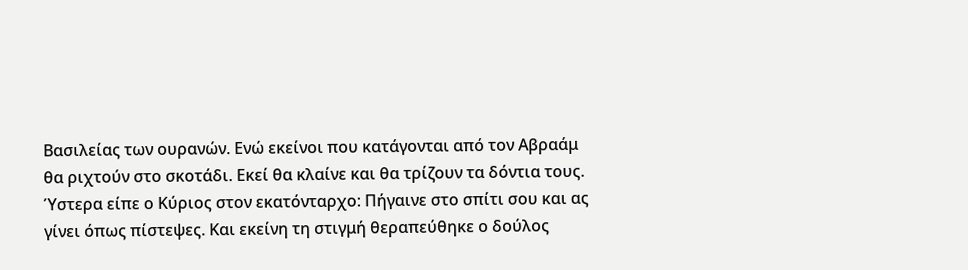Βασιλείας των ουρανών. Ενώ εκείνοι που κατάγονται από τον Αβραάμ θα ριχτούν στο σκοτάδι. Εκεί θα κλαίνε και θα τρίζουν τα δόντια τους. Ύστερα είπε ο Κύριος στον εκατόνταρχο: Πήγαινε στο σπίτι σου και ας γίνει όπως πίστεψες. Και εκείνη τη στιγμή θεραπεύθηκε ο δούλος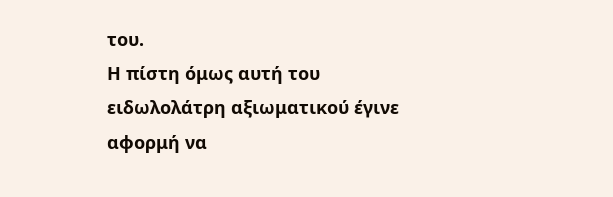του.
Η πίστη όμως αυτή του ειδωλολάτρη αξιωματικού έγινε αφορμή να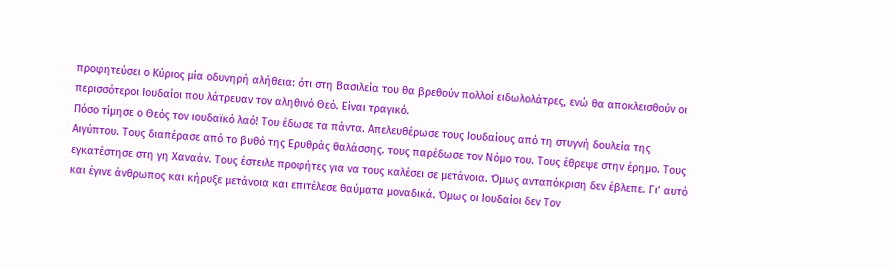προφητεύσει ο Κύριος μία οδυνηρή αλήθεια: ότι στη Βασιλεία του θα βρεθούν πολλοί ειδωλολάτρες, ενώ θα αποκλεισθούν οι περισσότεροι Ιουδαίοι που λάτρευαν τον αληθινό Θεό. Είναι τραγικό.
Πόσο τίμησε ο Θεός τον ιουδαϊκό λαό! Του έδωσε τα πάντα. Απελευθέρωσε τους Ιουδαίους από τη στυγνή δουλεία της Αιγύπτου. Τους διαπέρασε από το βυθό της Ερυθράς θαλάσσης. τους παρέδωσε τον Νόμο του. Τους έθρεψε στην έρημο. Τους εγκατέστησε στη γη Χαναάν. Τους έστειλε προφήτες για να τους καλέσει σε μετάνοια. Όμως ανταπόκριση δεν έβλεπε. Γι’ αυτό και έγινε άνθρωπος και κήρυξε μετάνοια και επιτέλεσε θαύματα μοναδικά. Όμως οι Ιουδαίοι δεν Τον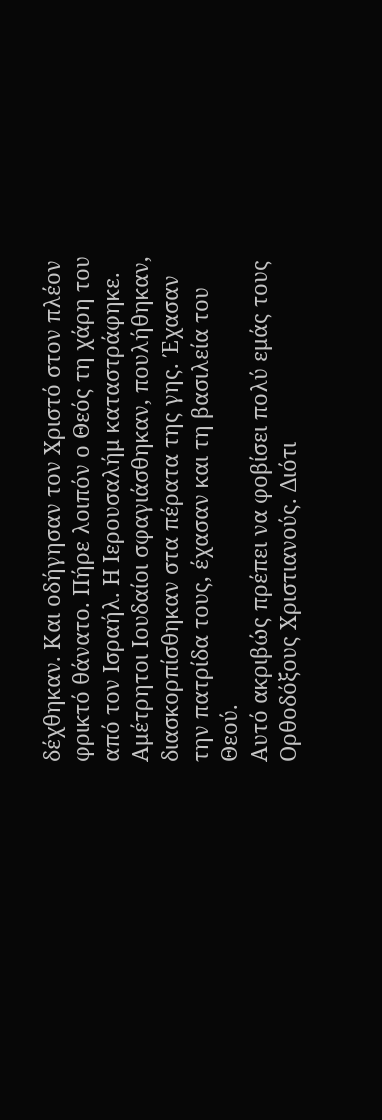δέχθηκαν. Και οδήγησαν τον Χριστό στον πλέον φρικτό θάνατο. Πήρε λοιπόν ο Θεός τη χάρη του από τον Ισραήλ. Η Ιερουσαλήμ καταστράφηκε. Αμέτρητοι Ιουδαίοι σφαγιάσθηκαν, πουλήθηκαν, διασκορπίσθηκαν στα πέρατα της γης. Έχασαν την πατρίδα τους, έχασαν και τη βασιλεία του Θεού.
Αυτό ακριβώς πρέπει να φοβίσει πολύ εμάς τους Ορθοδόξους Χριστιανούς. Διότι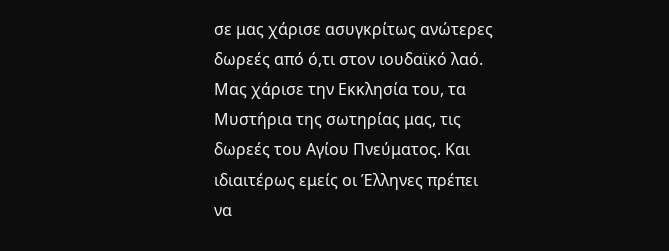σε μας χάρισε ασυγκρίτως ανώτερες δωρεές από ό,τι στον ιουδαϊκό λαό. Μας χάρισε την Εκκλησία του, τα Μυστήρια της σωτηρίας μας, τις δωρεές του Αγίου Πνεύματος. Και ιδιαιτέρως εμείς οι Έλληνες πρέπει να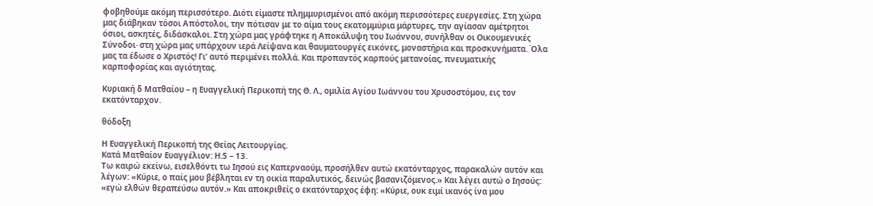φοβηθούμε ακόμη περισσότερο. Διότι είμαστε πλημμυρισμένοι από ακόμη περισσότερες ευεργεσίες. Στη χώρα μας διάβηκαν τόσοι Απόστολοι, την πότισαν με το αίμα τους εκατομμύρια μάρτυρες, την αγίασαν αμέτρητοι όσιοι, ασκητές, διδάσκαλοι. Στη χώρα μας γράφτηκε η Αποκάλυψη του Ιωάννου, συνήλθαν οι Οικουμενικές Σύνοδοι· στη χώρα μας υπάρχουν ιερά Λείψανα και θαυματουργές εικόνες, μοναστήρια και προσκυνήματα. Όλα μας τα έδωσε ο Χριστός! Γι’ αυτό περιμένει πολλά. Και προπαντός καρπούς μετανοίας, πνευματικής καρποφορίας και αγιότητας.

Κυριακή δ Ματθαίου – η Ευαγγελική Περικοπή της Θ. Λ., ομιλία Αγίου Ιωάννου του Χρυσοστόμου, εις τον εκατόνταρχον.

θόδοξη

Η Ευαγγελική Περικοπή της Θείας Λειτουργίας.
Κατά Ματθαίον Ευαγγέλιον: Η.5 – 13.
Τω καιρώ εκείνω, εισελθόντι τω Ιησού εις Καπερναούμ, προσήλθεν αυτώ εκατόνταρχος, παρακαλών αυτόν και λέγων: «Κύριε, ο παίς μου βέβληται εν τη οικία παραλυτικός, δεινώς βασανιζόμενος.» Και λέγει αυτώ ο Ιησούς: «εγώ ελθών θεραπεύσω αυτόν.» Και αποκριθείς ο εκατόνταρχος έφη: «Κύριε, ουκ ειμί ικανός ίνα μου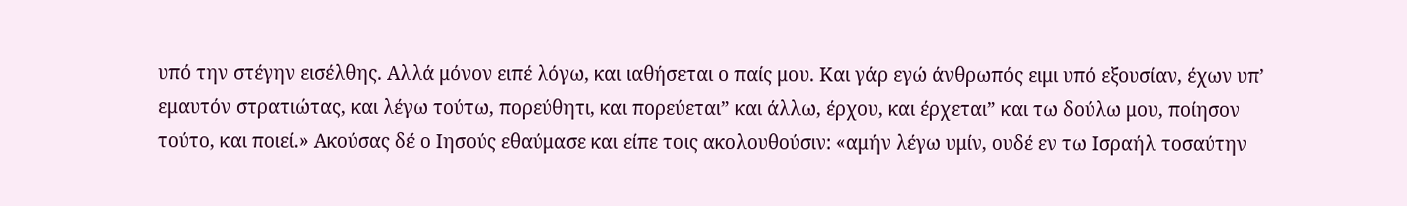υπό την στέγην εισέλθης. Αλλά μόνον ειπέ λόγω, και ιαθήσεται ο παίς μου. Και γάρ εγώ άνθρωπός ειμι υπό εξουσίαν, έχων υπ’ εμαυτόν στρατιώτας, και λέγω τούτω, πορεύθητι, και πορεύεται” και άλλω, έρχου, και έρχεται” και τω δούλω μου, ποίησον τούτο, και ποιεί.» Ακούσας δέ ο Ιησούς εθαύμασε και είπε τοις ακολουθούσιν: «αμήν λέγω υμίν, ουδέ εν τω Ισραήλ τοσαύτην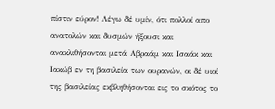πίστιν εύρον! Λέγω δέ υμίν, ότι πολλοί απο ανατολών και δυσμών ήξουσι και ανακλιθήσονται μετά Αβραάμ και Ισαάκ και Ιακώβ εν τη βασιλεία των ουρανών, οι δέ υιοί της βασιλείας εκβληθήσονται εις το σκότος το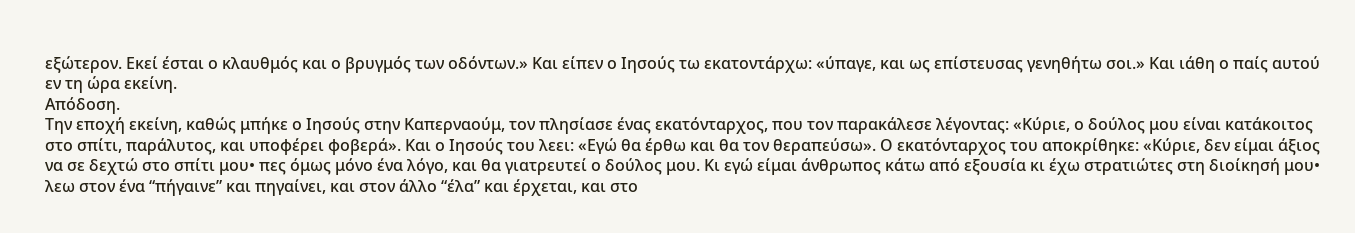εξώτερον. Εκεί έσται ο κλαυθμός και ο βρυγμός των οδόντων.» Και είπεν ο Ιησούς τω εκατοντάρχω: «ύπαγε, και ως επίστευσας γενηθήτω σοι.» Και ιάθη ο παίς αυτού εν τη ώρα εκείνη.
Απόδοση.
Την εποχή εκείνη, καθώς μπήκε ο Ιησούς στην Καπερναούμ, τον πλησίασε ένας εκατόνταρχος, που τον παρακάλεσε λέγοντας: «Κύριε, ο δούλος μου είναι κατάκοιτος στο σπίτι, παράλυτος, και υποφέρει φοβερά». Και ο Ιησούς του λεει: «Εγώ θα έρθω και θα τον θεραπεύσω». Ο εκατόνταρχος του αποκρίθηκε: «Κύριε, δεν είμαι άξιος να σε δεχτώ στο σπίτι μου• πες όμως μόνο ένα λόγο, και θα γιατρευτεί ο δούλος μου. Κι εγώ είμαι άνθρωπος κάτω από εξουσία κι έχω στρατιώτες στη διοίκησή μου• λεω στον ένα “πήγαινε” και πηγαίνει, και στον άλλο “έλα” και έρχεται, και στο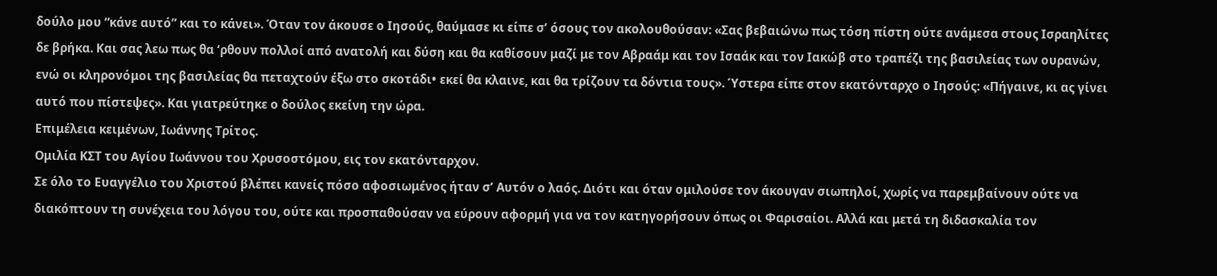δούλο μου “κάνε αυτό” και το κάνει». Όταν τον άκουσε ο Ιησούς, θαύμασε κι είπε σ’ όσους τον ακολουθούσαν: «Σας βεβαιώνω πως τόση πίστη ούτε ανάμεσα στους Ισραηλίτες δε βρήκα. Και σας λεω πως θα ‘ρθουν πολλοί από ανατολή και δύση και θα καθίσουν μαζί με τον Αβραάμ και τον Ισαάκ και τον Ιακώβ στο τραπέζι της βασιλείας των ουρανών, ενώ οι κληρονόμοι της βασιλείας θα πεταχτούν έξω στο σκοτάδι• εκεί θα κλαινε, και θα τρίζουν τα δόντια τους». Ύστερα είπε στον εκατόνταρχο ο Ιησούς: «Πήγαινε, κι ας γίνει αυτό που πίστεψες». Και γιατρεύτηκε ο δούλος εκείνη την ώρα.
Επιμέλεια κειμένων, Ιωάννης Τρίτος.
Ομιλία ΚΣΤ του Αγίου Ιωάννου του Χρυσοστόμου, εις τον εκατόνταρχον.
Σε όλο το Ευαγγέλιο του Χριστού βλέπει κανείς πόσο αφοσιωμένος ήταν σ’ Αυτόν ο λαός. Διότι και όταν ομιλούσε τον άκουγαν σιωπηλοί, χωρίς να παρεμβαίνουν ούτε να διακόπτουν τη συνέχεια του λόγου του, ούτε και προσπαθούσαν να εύρουν αφορμή για να τον κατηγορήσουν όπως οι Φαρισαίοι. Αλλά και μετά τη διδασκαλία τον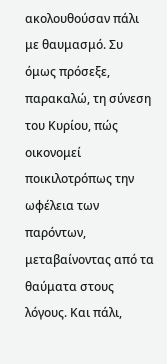ακολουθούσαν πάλι με θαυμασμό. Συ όμως πρόσεξε, παρακαλώ, τη σύνεση του Κυρίου, πώς οικονομεί ποικιλοτρόπως την ωφέλεια των παρόντων, μεταβαίνοντας από τα θαύματα στους λόγους. Και πάλι,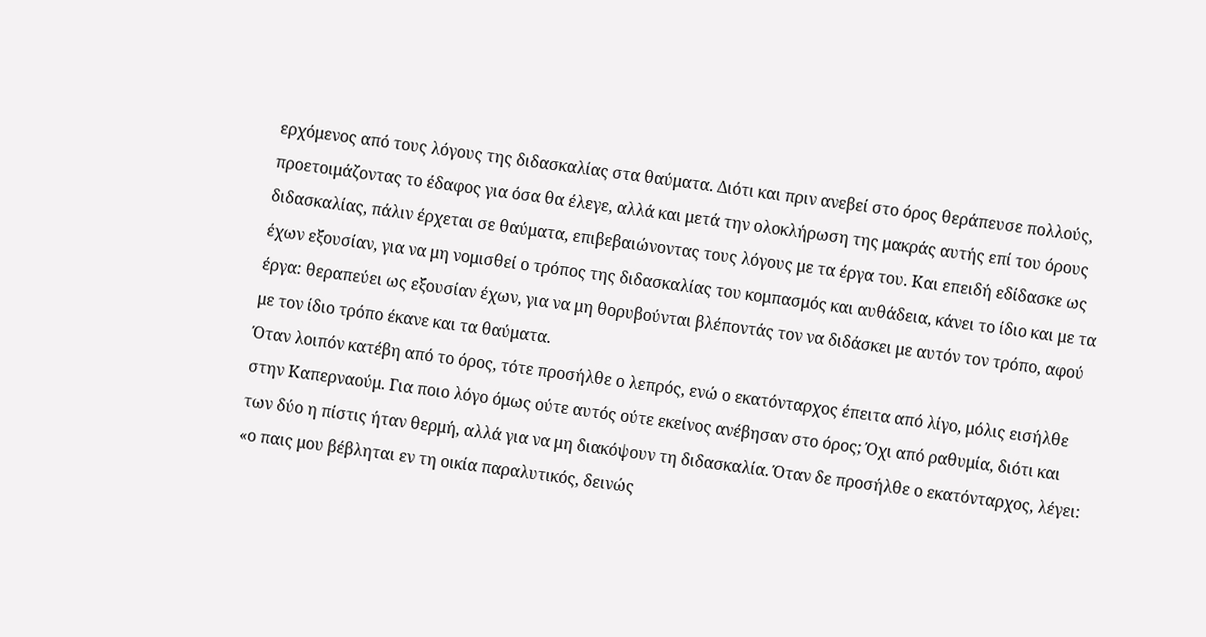ερχόμενος από τους λόγους της διδασκαλίας στα θαύματα. Διότι και πριν ανεβεί στο όρος θεράπευσε πολλούς, προετοιμάζοντας το έδαφος για όσα θα έλεγε, αλλά και μετά την ολοκλήρωση της μακράς αυτής επί του όρους διδασκαλίας, πάλιν έρχεται σε θαύματα, επιβεβαιώνοντας τους λόγους με τα έργα του. Και επειδή εδίδασκε ως έχων εξουσίαν, για να μη νομισθεί ο τρόπος της διδασκαλίας του κομπασμός και αυθάδεια, κάνει το ίδιο και με τα έργα: θεραπεύει ως εξουσίαν έχων, για να μη θορυβούνται βλέποντάς τον να διδάσκει με αυτόν τον τρόπο, αφού με τον ίδιο τρόπο έκανε και τα θαύματα.
Όταν λοιπόν κατέβη από το όρος, τότε προσήλθε ο λεπρός, ενώ ο εκατόνταρχος έπειτα από λίγο, μόλις εισήλθε στην Καπερναούμ. Για ποιο λόγο όμως ούτε αυτός ούτε εκείνος ανέβησαν στο όρος; Όχι από ραθυμία, διότι και των δύο η πίστις ήταν θερμή, αλλά για να μη διακόψουν τη διδασκαλία. Όταν δε προσήλθε ο εκατόνταρχος, λέγει: «ο παις μου βέβληται εν τη οικία παραλυτικός, δεινώς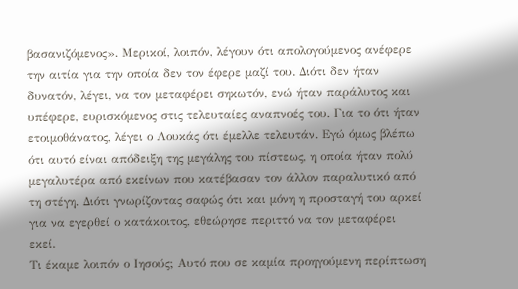βασανιζόμενος». Μερικοί, λοιπόν, λέγουν ότι απολογούμενος ανέφερε την αιτία για την οποία δεν τον έφερε μαζί του. Διότι δεν ήταν δυνατόν, λέγει, να τον μεταφέρει σηκωτόν, ενώ ήταν παράλυτος και υπέφερε, ευρισκόμενος στις τελευταίες αναπνοές του. Για το ότι ήταν ετοιμοθάνατος, λέγει ο Λουκάς ότι έμελλε τελευτάν. Εγώ όμως βλέπω ότι αυτό είναι απόδειξη της μεγάλης του πίστεως, η οποία ήταν πολύ μεγαλυτέρα από εκείνων που κατέβασαν τον άλλον παραλυτικό από τη στέγη. Διότι γνωρίζοντας σαφώς ότι και μόνη η προσταγή του αρκεί για να εγερθεί ο κατάκοιτος, εθεώρησε περιττό να τον μεταφέρει εκεί.
Τι έκαμε λοιπόν ο Ιησούς; Αυτό που σε καμία προηγούμενη περίπτωση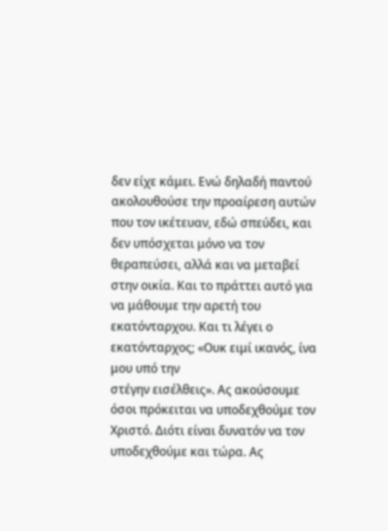δεν είχε κάμει. Ενώ δηλαδή παντού ακολουθούσε την προαίρεση αυτών που τον ικέτευαν, εδώ σπεύδει, και δεν υπόσχεται μόνο να τον θεραπεύσει, αλλά και να μεταβεί στην οικία. Και το πράττει αυτό για να μάθουμε την αρετή του εκατόνταρχου. Και τι λέγει ο εκατόνταρχος; «Ουκ ειμί ικανός, ίνα μου υπό την
στέγην εισέλθεις». Ας ακούσουμε όσοι πρόκειται να υποδεχθούμε τον Χριστό. Διότι είναι δυνατόν να τον υποδεχθούμε και τώρα. Ας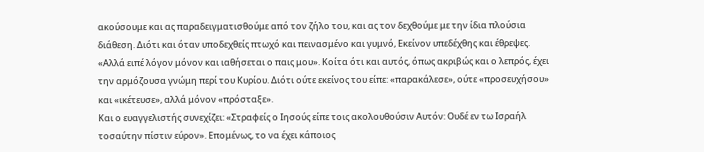ακούσουμε και ας παραδειγματισθούμε από τον ζήλο του, και ας τον δεχθούμε με την ίδια πλούσια διάθεση. Διότι και όταν υποδεχθείς πτωχό και πεινασμένο και γυμνό, Εκείνον υπεδέχθης και έθρεψες. «Αλλά ειπέ λόγον μόνον και ιαθήσεται ο παις μου». Κοίτα ότι και αυτός, όπως ακριβώς και ο λεπρός, έχει την αρμόζουσα γνώμη περί του Κυρίου. Διότι ούτε εκείνος του είπε: «παρακάλεσε», ούτε «προσευχήσου» και «ικέτευσε», αλλά μόνον «πρόσταξε».
Και ο ευαγγελιστής συνεχίζει: «Στραφείς ο Ιησούς είπε τοις ακολουθούσιν Αυτόν: Ουδέ εν τω Ισραήλ τοσαύτην πίστιν εύρον». Επομένως, το να έχει κάποιος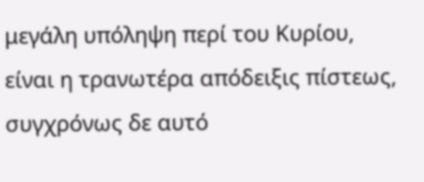μεγάλη υπόληψη περί του Κυρίου, είναι η τρανωτέρα απόδειξις πίστεως, συγχρόνως δε αυτό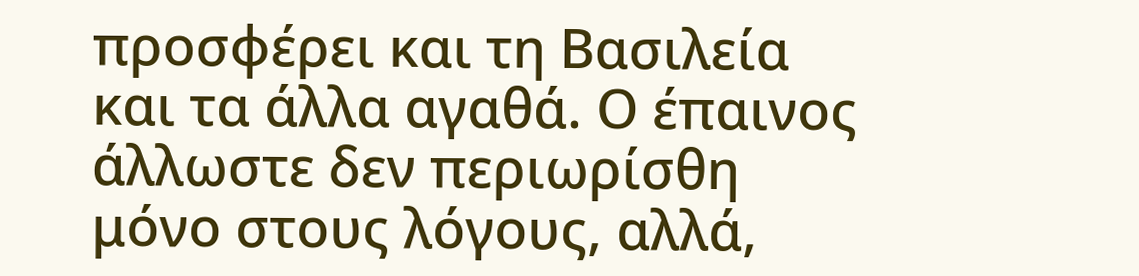προσφέρει και τη Βασιλεία και τα άλλα αγαθά. Ο έπαινος άλλωστε δεν περιωρίσθη μόνο στους λόγους, αλλά,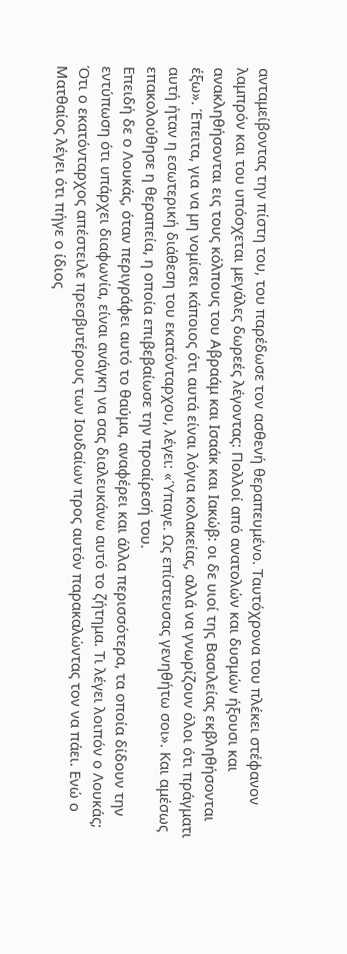ανταμείβοντας την πίστη του, του παρέδωσε τον ασθενή θεραπευμένο. Ταυτόχρονα του πλέκει στέφανον λαμπρόν και του υπόσχεται μεγάλες δωρεές λέγοντας: Πολλοί από ανατολών και δυσμών ήξουσι και ανακληθήσονται εις τους κόλπους του Αβραάμ και Ισαάκ και Ιακώβ: οι δε υιοί της Βασιλείας εκβληθήσονται έξω». Έπειτα, για να μη νομίσει κάποιος ότι αυτά είναι λόγια κολακείας, αλλά να γνωρίζουν όλοι ότι πράγματι αυτή ήταν η εσωτερική διάθεση του εκατόνταρχου, λέγει: «Ύπαγε. Ως επίστευσας γενηθήτω σοι». Και αμέσως επακολούθησε η θεραπεία, η οποία επιβεβαίωσε την προαίρεσή του.
Επειδή δε ο Λουκάς, όταν περιγράφει αυτό το θαύμα, αναφέρει και άλλα περισσότερα, τα οποία δίδουν την εντύπωση ότι υπάρχει διαφωνία, είναι ανάγκη να σας διαλευκάνω αυτό το ζήτημα. Τι λέγει λοιπόν ο Λουκάς; Ότι ο εκατόνταρχος απέστειλε πρεσβυτέρους των Ιουδαίων προς αυτόν παρακαλώντας τον να πάει. Ενώ ο Ματθαίος λέγει ότι πήγε ο ίδιος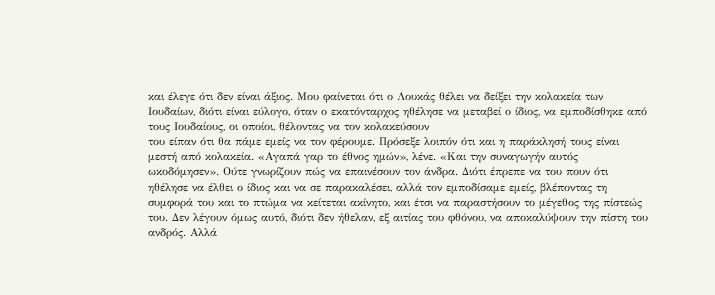και έλεγε ότι δεν είναι άξιος. Μου φαίνεται ότι ο Λουκάς θέλει να δείξει την κολακεία των
Ιουδαίων, διότι είναι εύλογο, όταν ο εκατόνταρχος ηθέλησε να μεταβεί ο ίδιος, να εμποδίσθηκε από τους Ιουδαίους, οι οποίοι, θέλοντας να τον κολακεύσουν
του είπαν ότι θα πάμε εμείς να τον φέρουμε. Πρόσεξε λοιπόν ότι και η παράκλησή τους είναι μεστή από κολακεία. «Αγαπά γαρ το έθνος ημών», λένε. «Και την συναγωγήν αυτός ωκοδόμησεν». Ούτε γνωρίζουν πώς να επαινέσουν τον άνδρα. Διότι έπρεπε να του πουν ότι ηθέλησε να έλθει ο ίδιος και να σε παρακαλέσει, αλλά τον εμποδίσαμε εμείς, βλέποντας τη συμφορά του και το πτώμα να κείτεται ακίνητο, και έτσι να παραστήσουν το μέγεθος της πίστεώς του. Δεν λέγουν όμως αυτό, διότι δεν ήθελαν, εξ αιτίας του φθόνου, να αποκαλύψουν την πίστη του ανδρός. Αλλά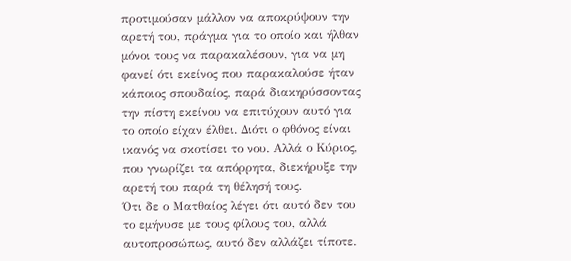προτιμούσαν μάλλον να αποκρύψουν την αρετή του, πράγμα για το οποίο και ήλθαν μόνοι τους να παρακαλέσουν, για να μη φανεί ότι εκείνος που παρακαλούσε ήταν κάποιος σπουδαίος, παρά διακηρύσσοντας την πίστη εκείνου να επιτύχουν αυτό για το οποίο είχαν έλθει. Διότι ο φθόνος είναι ικανός να σκοτίσει το νου. Αλλά ο Κύριος, που γνωρίζει τα απόρρητα, διεκήρυξε την αρετή του παρά τη θέλησή τους.
Ότι δε ο Ματθαίος λέγει ότι αυτό δεν του το εμήνυσε με τους φίλους του, αλλά αυτοπροσώπως, αυτό δεν αλλάζει τίποτε.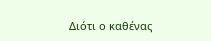Διότι ο καθένας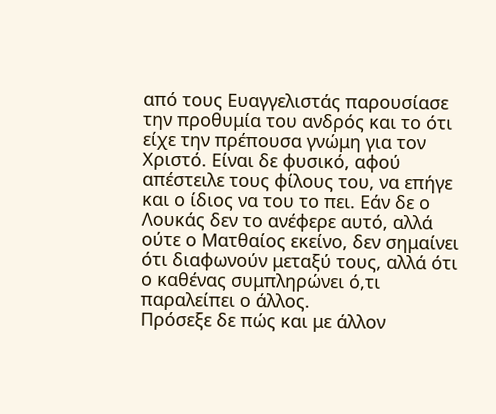από τους Ευαγγελιστάς παρουσίασε την προθυμία του ανδρός και το ότι είχε την πρέπουσα γνώμη για τον Χριστό. Είναι δε φυσικό, αφού απέστειλε τους φίλους του, να επήγε και ο ίδιος να του το πει. Εάν δε ο Λουκάς δεν το ανέφερε αυτό, αλλά ούτε ο Ματθαίος εκείνο, δεν σημαίνει ότι διαφωνούν μεταξύ τους, αλλά ότι ο καθένας συμπληρώνει ό,τι παραλείπει ο άλλος.
Πρόσεξε δε πώς και με άλλον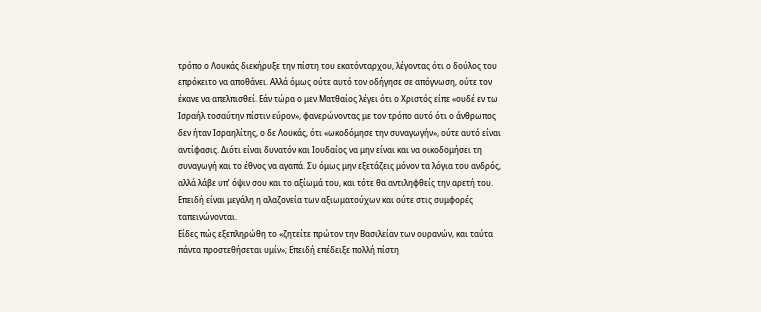τρόπο ο Λουκάς διεκήρυξε την πίστη του εκατόνταρχου, λέγοντας ότι ο δούλος του επρόκειτο να αποθάνει. Αλλά όμως ούτε αυτό τον οδήγησε σε απόγνωση, ούτε τον έκανε να απελπισθεί. Εάν τώρα ο μεν Ματθαίος λέγει ότι ο Χριστός είπε «ουδέ εν τω Ισραήλ τοσαύτην πίστιν εύρον», φανερώνοντας με τον τρόπο αυτό ότι ο άνθρωπος δεν ήταν Ισραηλίτης, ο δε Λουκάς, ότι «ωκοδόμησε την συναγωγήν», ούτε αυτό είναι αντίφασις. Διότι είναι δυνατόν και Ιουδαίος να μην είναι και να οικοδομήσει τη συναγωγή και το έθνος να αγαπά. Συ όμως μην εξετάζεις μόνον τα λόγια του ανδρός, αλλά λάβε υπ’ όψιν σου και το αξίωμά του, και τότε θα αντιληφθείς την αρετή του. Επειδή είναι μεγάλη η αλαζονεία των αξιωματούχων και ούτε στις συμφορές ταπεινώνονται.
Είδες πώς εξεπληρώθη το «ζητείτε πρώτον την Βασιλείαν των ουρανών, και ταύτα πάντα προστεθήσεται υμίν»; Επειδή επέδειξε πολλή πίστη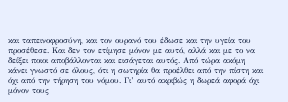και ταπεινοφροσύνη, και τον ουρανό του έδωσε και την υγεία του προσέθεσε. Και δεν τον ετίμησε μόνον με αυτό, αλλά και με το να δείξει ποιοι αποβάλλονται και εισάγεται αυτός. Από τώρα ακόμη κάνει γνωστό σε όλους, ότι η σωτηρία θα προέλθει από την πίστη και όχι από την τήρηση του νόμου. Γι’ αυτό ακριβώς η δωρεά αφορά όχι μόνον τους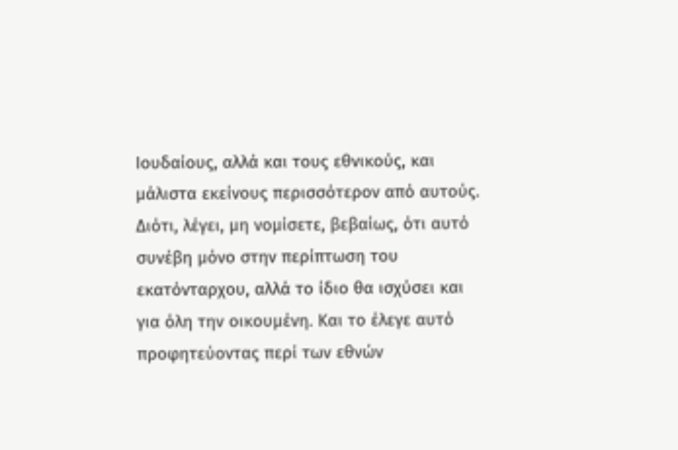Ιουδαίους, αλλά και τους εθνικούς, και μάλιστα εκείνους περισσότερον από αυτούς. Διότι, λέγει, μη νομίσετε, βεβαίως, ότι αυτό συνέβη μόνο στην περίπτωση του εκατόνταρχου, αλλά το ίδιο θα ισχύσει και για όλη την οικουμένη. Και το έλεγε αυτό προφητεύοντας περί των εθνών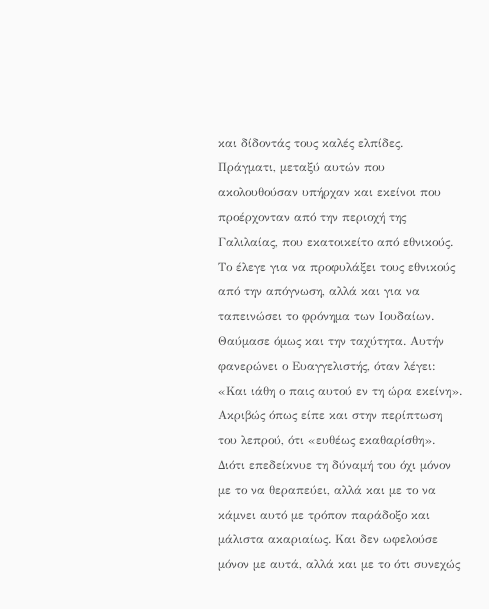και δίδοντάς τους καλές ελπίδες. Πράγματι, μεταξύ αυτών που ακολουθούσαν υπήρχαν και εκείνοι που προέρχονταν από την περιοχή της Γαλιλαίας, που εκατοικείτο από εθνικούς. Το έλεγε για να προφυλάξει τους εθνικούς από την απόγνωση, αλλά και για να ταπεινώσει το φρόνημα των Ιουδαίων.
Θαύμασε όμως και την ταχύτητα. Αυτήν φανερώνει ο Ευαγγελιστής, όταν λέγει: «Και ιάθη ο παις αυτού εν τη ώρα εκείνη». Ακριβώς όπως είπε και στην περίπτωση του λεπρού, ότι «ευθέως εκαθαρίσθη». Διότι επεδείκνυε τη δύναμή του όχι μόνον με το να θεραπεύει, αλλά και με το να κάμνει αυτό με τρόπον παράδοξο και μάλιστα ακαριαίως. Και δεν ωφελούσε μόνον με αυτά, αλλά και με το ότι συνεχώς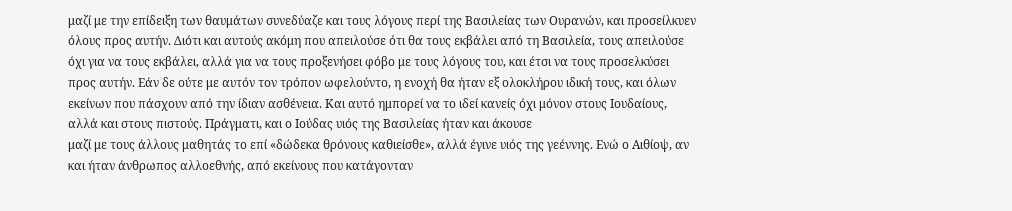μαζί με την επίδειξη των θαυμάτων συνεδύαζε και τους λόγους περί της Βασιλείας των Ουρανών, και προσείλκυεν όλους προς αυτήν. Διότι και αυτούς ακόμη που απειλούσε ότι θα τους εκβάλει από τη Βασιλεία, τους απειλούσε όχι για να τους εκβάλει, αλλά για να τους προξενήσει φόβο με τους λόγους του, και έτσι να τους προσελκύσει προς αυτήν. Εάν δε ούτε με αυτόν τον τρόπον ωφελούντο, η ενοχή θα ήταν εξ ολοκλήρου ιδική τους, και όλων εκείνων που πάσχουν από την ίδιαν ασθένεια. Και αυτό ημπορεί να το ιδεί κανείς όχι μόνον στους Ιουδαίους, αλλά και στους πιστούς. Πράγματι, και ο Ιούδας υιός της Βασιλείας ήταν και άκουσε
μαζί με τους άλλους μαθητάς το επί «δώδεκα θρόνους καθιείσθε», αλλά έγινε υιός της γεέννης. Ενώ ο Αιθίοψ, αν και ήταν άνθρωπος αλλοεθνής, από εκείνους που κατάγονταν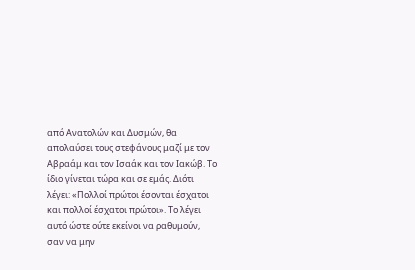από Ανατολών και Δυσμών, θα απολαύσει τους στεφάνους μαζί με τον Αβραάμ και τον Ισαάκ και τον Ιακώβ. Το ίδιο γίνεται τώρα και σε εμάς. Διότι λέγει: «Πολλοί πρώτοι έσονται έσχατοι και πολλοί έσχατοι πρώτοι». Το λέγει αυτό ώστε ούτε εκείνοι να ραθυμούν, σαν να μην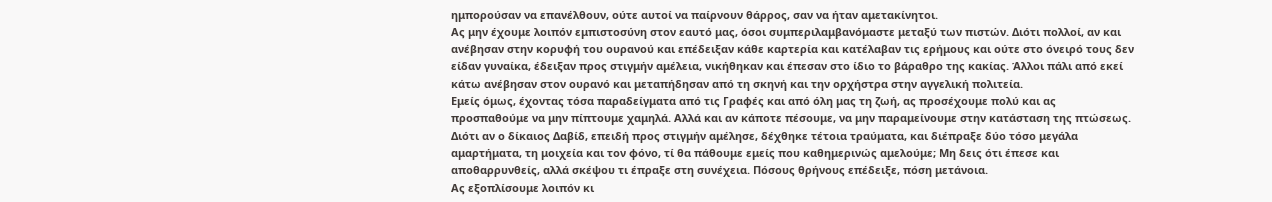ημπορούσαν να επανέλθουν, ούτε αυτοί να παίρνουν θάρρος, σαν να ήταν αμετακίνητοι.
Ας μην έχουμε λοιπόν εμπιστοσύνη στον εαυτό μας, όσοι συμπεριλαμβανόμαστε μεταξύ των πιστών. Διότι πολλοί, αν και ανέβησαν στην κορυφή του ουρανού και επέδειξαν κάθε καρτερία και κατέλαβαν τις ερήμους και ούτε στο όνειρό τους δεν είδαν γυναίκα, έδειξαν προς στιγμήν αμέλεια, νικήθηκαν και έπεσαν στο ίδιο το βάραθρο της κακίας. Άλλοι πάλι από εκεί κάτω ανέβησαν στον ουρανό και μεταπήδησαν από τη σκηνή και την ορχήστρα στην αγγελική πολιτεία.
Εμείς όμως, έχοντας τόσα παραδείγματα από τις Γραφές και από όλη μας τη ζωή, ας προσέχουμε πολύ και ας προσπαθούμε να μην πίπτουμε χαμηλά. Αλλά και αν κάποτε πέσουμε, να μην παραμείνουμε στην κατάσταση της πτώσεως. Διότι αν ο δίκαιος Δαβίδ, επειδή προς στιγμήν αμέλησε, δέχθηκε τέτοια τραύματα, και διέπραξε δύο τόσο μεγάλα αμαρτήματα, τη μοιχεία και τον φόνο, τί θα πάθουμε εμείς που καθημερινώς αμελούμε; Μη δεις ότι έπεσε και αποθαρρυνθείς, αλλά σκέψου τι έπραξε στη συνέχεια. Πόσους θρήνους επέδειξε, πόση μετάνοια.
Ας εξοπλίσουμε λοιπόν κι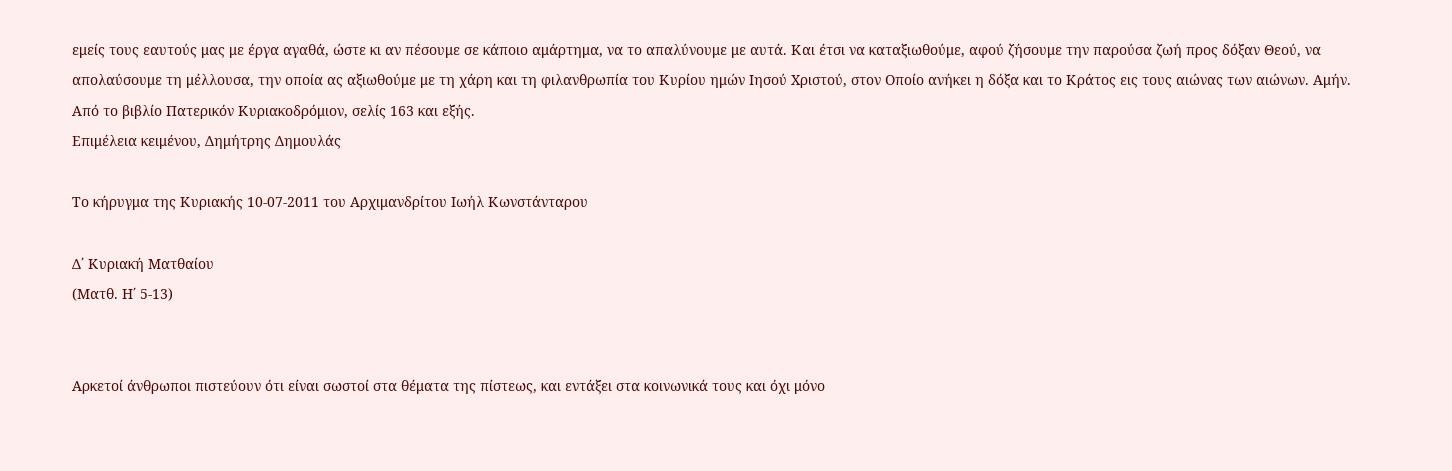εμείς τους εαυτούς μας με έργα αγαθά, ώστε κι αν πέσουμε σε κάποιο αμάρτημα, να το απαλύνουμε με αυτά. Και έτσι να καταξιωθούμε, αφού ζήσουμε την παρούσα ζωή προς δόξαν Θεού, να απολαύσουμε τη μέλλουσα, την οποία ας αξιωθούμε με τη χάρη και τη φιλανθρωπία του Κυρίου ημών Ιησού Χριστού, στον Οποίο ανήκει η δόξα και το Κράτος εις τους αιώνας των αιώνων. Αμήν.
Από το βιβλίο Πατερικόν Κυριακοδρόμιον, σελίς 163 και εξής.
Επιμέλεια κειμένου, Δημήτρης Δημουλάς

Το κήρυγμα της Κυριακής 10-07-2011 του Αρχιμανδρίτου Ιωήλ Κωνστάνταρου

Δ΄ Κυριακή Ματθαίου
(Ματθ. Η΄ 5-13)


Αρκετοί άνθρωποι πιστεύουν ότι είναι σωστοί στα θέματα της πίστεως, και εντάξει στα κοινωνικά τους και όχι μόνο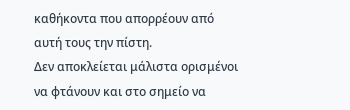καθήκοντα που απορρέουν από αυτή τους την πίστη.
Δεν αποκλείεται μάλιστα ορισμένοι να φτάνουν και στο σημείο να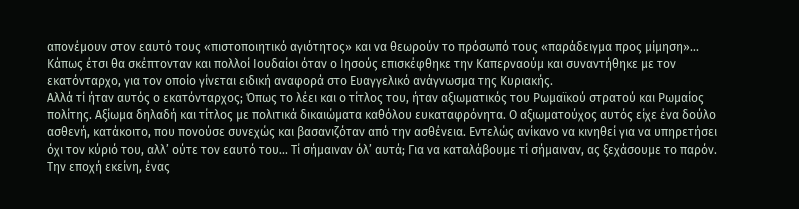απονέμουν στον εαυτό τους «πιστοποιητικό αγιότητος» και να θεωρούν το πρόσωπό τους «παράδειγμα προς μίμηση»...
Κάπως έτσι θα σκέπτονταν και πολλοί Ιουδαίοι όταν ο Ιησούς επισκέφθηκε την Καπερναούμ και συναντήθηκε με τον εκατόνταρχο, για τον οποίο γίνεται ειδική αναφορά στο Ευαγγελικό ανάγνωσμα της Κυριακής.
Αλλά τί ήταν αυτός ο εκατόνταρχος; Όπως το λέει και ο τίτλος του, ήταν αξιωματικός του Ρωμαϊκού στρατού και Ρωμαίος πολίτης. Αξίωμα δηλαδή και τίτλος με πολιτικά δικαιώματα καθόλου ευκαταφρόνητα. Ο αξιωματούχος αυτός είχε ένα δούλο ασθενή, κατάκοιτο, που πονούσε συνεχώς και βασανιζόταν από την ασθένεια. Εντελώς ανίκανο να κινηθεί για να υπηρετήσει όχι τον κύριό του, αλλ’ ούτε τον εαυτό του... Τί σήμαιναν όλ’ αυτά; Για να καταλάβουμε τί σήμαιναν, ας ξεχάσουμε το παρόν. Την εποχή εκείνη, ένας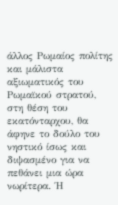άλλος Ρωμαίος πολίτης και μάλιστα αξιωματικός του Ρωμαϊκού στρατού, στη θέση του εκατόνταρχου, θα άφηνε το δούλο του νηστικό ίσως και διψασμένο για να πεθάνει μια ώρα νωρίτερα. Ή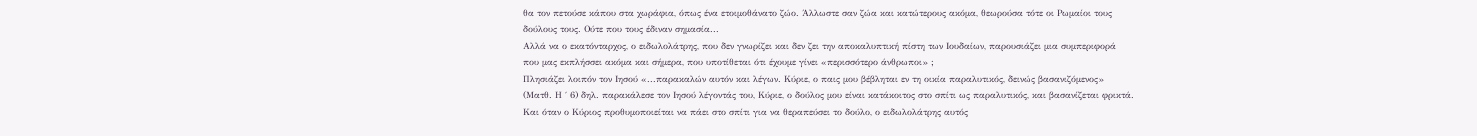θα τον πετούσε κάπου στα χωράφια, όπως ένα ετοιμοθάνατο ζώο. Άλλωστε σαν ζώα και κατώτερους ακόμα, θεωρούσα τότε οι Ρωμαίοι τους δούλους τους. Ούτε που τους έδιναν σημασία...
Αλλά να ο εκατόνταρχος, ο ειδωλολάτρης, που δεν γνωρίζει και δεν ζει την αποκαλυπτική πίστη των Ιουδαίων, παρουσιάζει μια συμπεριφορά που μας εκπλήσσει ακόμα και σήμερα, που υποτίθεται ότι έχουμε γίνει «περισσότερο άνθρωποι» ;
Πλησιάζει λοιπόν τον Ιησού «...παρακαλών αυτόν και λέγων. Κύριε, ο παις μου βέβληται εν τη οικία παραλυτικός, δεινώς βασανιζόμενος» (Ματθ. Η ΄ 6) δηλ. παρακάλεσε τον Ιησού λέγοντάς του, Κύριε, ο δούλος μου είναι κατάκοιτος στο σπίτι ως παραλυτικός, και βασανίζεται φρικτά. Και όταν ο Κύριος προθυμοποιείται να πάει στο σπίτι για να θεραπεύσει το δούλο, ο ειδωλολάτρης αυτός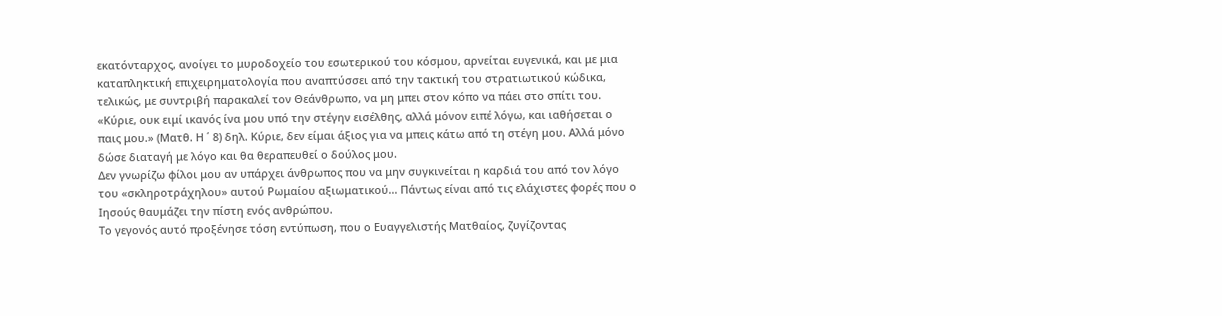εκατόνταρχος, ανοίγει το μυροδοχείο του εσωτερικού του κόσμου, αρνείται ευγενικά, και με μια καταπληκτική επιχειρηματολογία που αναπτύσσει από την τακτική του στρατιωτικού κώδικα, τελικώς, με συντριβή παρακαλεί τον Θεάνθρωπο, να μη μπει στον κόπο να πάει στο σπίτι του.  «Κύριε, ουκ ειμί ικανός ίνα μου υπό την στέγην εισέλθης, αλλά μόνον ειπέ λόγω, και ιαθήσεται ο παις μου.» (Ματθ. Η ΄ 8) δηλ. Κύριε, δεν είμαι άξιος για να μπεις κάτω από τη στέγη μου. Αλλά μόνο δώσε διαταγή με λόγο και θα θεραπευθεί ο δούλος μου.
Δεν γνωρίζω φίλοι μου αν υπάρχει άνθρωπος που να μην συγκινείται η καρδιά του από τον λόγο του «σκληροτράχηλου» αυτού Ρωμαίου αξιωματικού... Πάντως είναι από τις ελάχιστες φορές που ο Ιησούς θαυμάζει την πίστη ενός ανθρώπου.
Το γεγονός αυτό προξένησε τόση εντύπωση, που ο Ευαγγελιστής Ματθαίος, ζυγίζοντας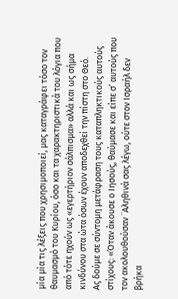μία μία τις λέξεις που χρησιμοποιεί, μας καταγράφει τόσο τον θαυμασμό του Κυρίου, όσο και τα χαρακτηριστικά του λόγια που από τότε ηχούν ως «εγερτήριον σάλπισμα» αλλά και ως σήμα κινδύνου στα ώτα όσων έχουν αποδεχθεί την πίστη στο Θεό.
Ας δούμε σε σύντομη μετάφραση τους καταπληκτικούς αυτούς στίχους: «Όταν άκουσε ο Ιησούς, θαύμασε και είπε σ’ αυτούς που τον ακολουθούσαν ¨Αληθινά σας λέγω, ούτε στον Ισραήλ δεν βρήκα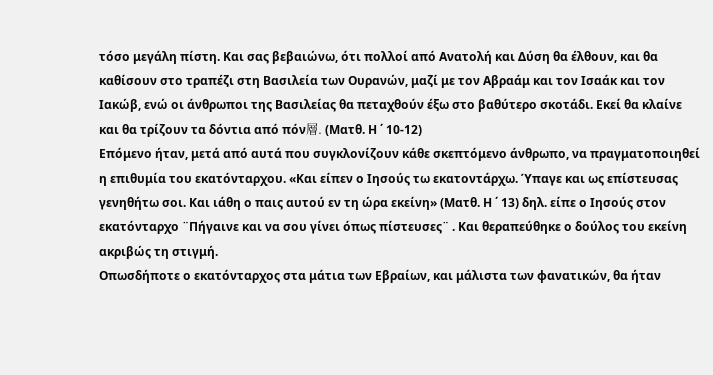τόσο μεγάλη πίστη. Και σας βεβαιώνω, ότι πολλοί από Ανατολή και Δύση θα έλθουν, και θα καθίσουν στο τραπέζι στη Βασιλεία των Ουρανών, μαζί με τον Αβραάμ και τον Ισαάκ και τον Ιακώβ, ενώ οι άνθρωποι της Βασιλείας θα πεταχθούν έξω στο βαθύτερο σκοτάδι. Εκεί θα κλαίνε και θα τρίζουν τα δόντια από πόν層. (Ματθ. Η ΄ 10-12)
Επόμενο ήταν, μετά από αυτά που συγκλονίζουν κάθε σκεπτόμενο άνθρωπο, να πραγματοποιηθεί η επιθυμία του εκατόνταρχου. «Και είπεν ο Ιησούς τω εκατοντάρχω. Ύπαγε και ως επίστευσας γενηθήτω σοι. Και ιάθη ο παις αυτού εν τη ώρα εκείνη» (Ματθ. Η ΄ 13) δηλ. είπε ο Ιησούς στον εκατόνταρχο ¨Πήγαινε και να σου γίνει όπως πίστευσες¨ . Και θεραπεύθηκε ο δούλος του εκείνη ακριβώς τη στιγμή.
Οπωσδήποτε ο εκατόνταρχος στα μάτια των Εβραίων, και μάλιστα των φανατικών, θα ήταν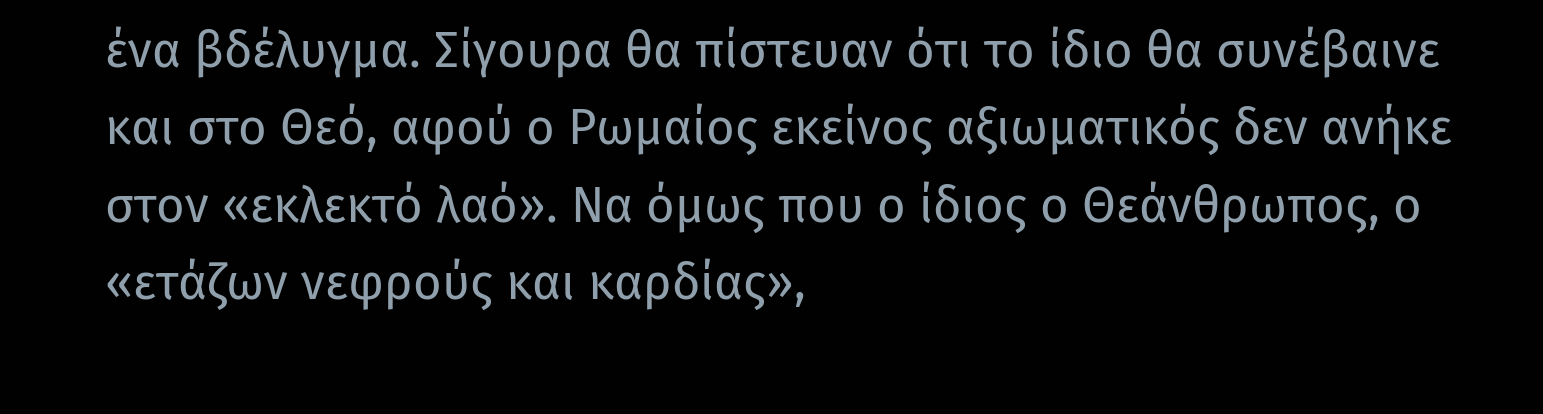ένα βδέλυγμα. Σίγουρα θα πίστευαν ότι το ίδιο θα συνέβαινε και στο Θεό, αφού ο Ρωμαίος εκείνος αξιωματικός δεν ανήκε στον «εκλεκτό λαό». Να όμως που ο ίδιος ο Θεάνθρωπος, ο «ετάζων νεφρούς και καρδίας»,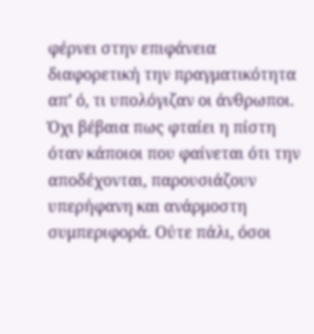φέρνει στην επιφάνεια διαφορετική την πραγματικότητα απ’ ό, τι υπολόγιζαν οι άνθρωποι.
Όχι βέβαια πως φταίει η πίστη όταν κάποιοι που φαίνεται ότι την αποδέχονται, παρουσιάζουν υπερήφανη και ανάρμοστη συμπεριφορά. Ούτε πάλι, όσοι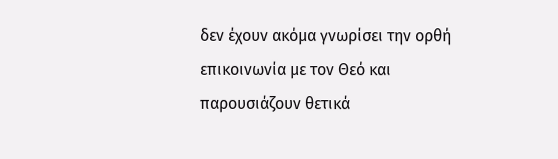δεν έχουν ακόμα γνωρίσει την ορθή επικοινωνία με τον Θεό και παρουσιάζουν θετικά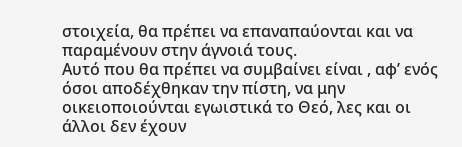στοιχεία, θα πρέπει να επαναπαύονται και να παραμένουν στην άγνοιά τους.
Αυτό που θα πρέπει να συμβαίνει είναι , αφ’ ενός όσοι αποδέχθηκαν την πίστη, να μην οικειοποιούνται εγωιστικά το Θεό, λες και οι άλλοι δεν έχουν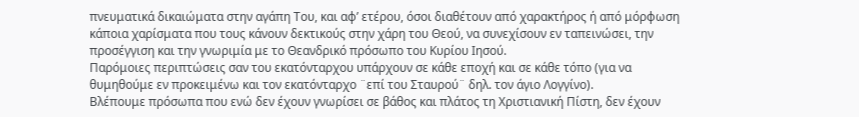πνευματικά δικαιώματα στην αγάπη Του, και αφ’ ετέρου, όσοι διαθέτουν από χαρακτήρος ή από μόρφωση κάποια χαρίσματα που τους κάνουν δεκτικούς στην χάρη του Θεού, να συνεχίσουν εν ταπεινώσει, την προσέγγιση και την γνωριμία με το Θεανδρικό πρόσωπο του Κυρίου Ιησού.
Παρόμοιες περιπτώσεις σαν του εκατόνταρχου υπάρχουν σε κάθε εποχή και σε κάθε τόπο (για να θυμηθούμε εν προκειμένω και τον εκατόνταρχο ¨επί του Σταυρού¨ δηλ. τον άγιο Λογγίνο).
Βλέπουμε πρόσωπα που ενώ δεν έχουν γνωρίσει σε βάθος και πλάτος τη Χριστιανική Πίστη, δεν έχουν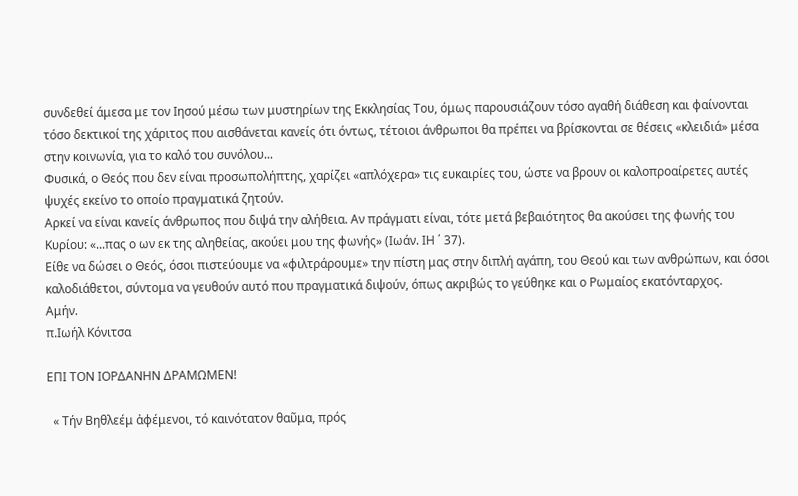συνδεθεί άμεσα με τον Ιησού μέσω των μυστηρίων της Εκκλησίας Του, όμως παρουσιάζουν τόσο αγαθή διάθεση και φαίνονται τόσο δεκτικοί της χάριτος που αισθάνεται κανείς ότι όντως, τέτοιοι άνθρωποι θα πρέπει να βρίσκονται σε θέσεις «κλειδιά» μέσα στην κοινωνία, για το καλό του συνόλου...
Φυσικά, ο Θεός που δεν είναι προσωπολήπτης, χαρίζει «απλόχερα» τις ευκαιρίες του, ώστε να βρουν οι καλοπροαίρετες αυτές ψυχές εκείνο το οποίο πραγματικά ζητούν.
Αρκεί να είναι κανείς άνθρωπος που διψά την αλήθεια. Αν πράγματι είναι, τότε μετά βεβαιότητος θα ακούσει της φωνής του Κυρίου: «...πας ο ων εκ της αληθείας, ακούει μου της φωνής» (Ιωάν. ΙΗ ΄ 37).
Είθε να δώσει ο Θεός, όσοι πιστεύουμε να «φιλτράρουμε» την πίστη μας στην διπλή αγάπη, του Θεού και των ανθρώπων, και όσοι καλοδιάθετοι, σύντομα να γευθούν αυτό που πραγματικά διψούν, όπως ακριβώς το γεύθηκε και ο Ρωμαίος εκατόνταρχος.
Αμήν.
π.Ιωήλ Κόνιτσα

ΕΠΙ ΤΟΝ ΙΟΡΔΑΝΗΝ ΔΡΑΜΩΜΕΝ!

  « Τήν Βηθλεέμ ἀφέμενοι, τό καινότατον θαῦμα, πρός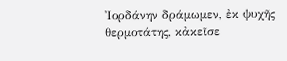Ἰορδάνην δράμωμεν, ἐκ ψυχῆς θερμοτάτης, κἀκεῖσε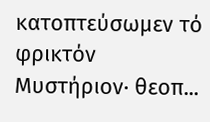κατοπτεύσωμεν τό φρικτόν Μυστήριον· θεοπ...